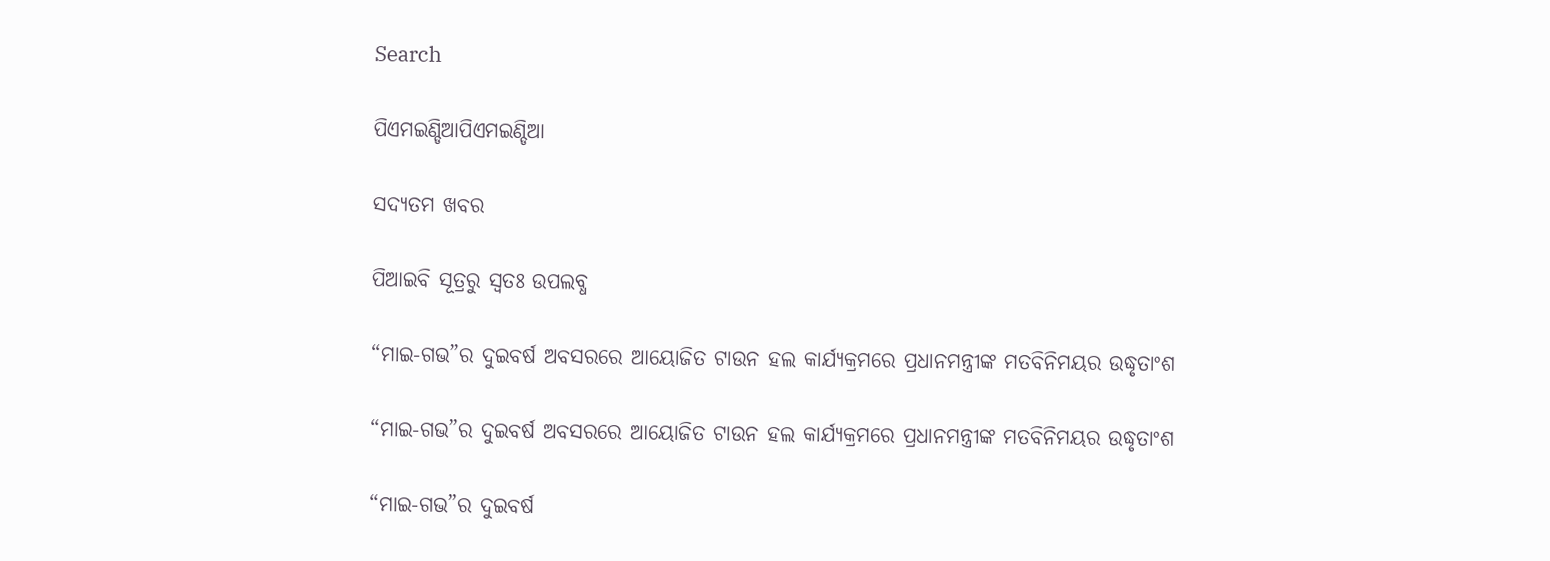Search

ପିଏମଇଣ୍ଡିଆପିଏମଇଣ୍ଡିଆ

ସଦ୍ୟତମ ଖବର

ପିଆଇବି ସୂତ୍ରରୁ ସ୍ବତଃ ଉପଲବ୍ଧ

“ମାଇ-ଗଭ”ର ଦୁଇବର୍ଷ ଅବସରରେ ଆୟୋଜିତ ଟାଉନ ହଲ କାର୍ଯ୍ୟକ୍ରମରେ ପ୍ରଧାନମନ୍ତ୍ରୀଙ୍କ ମତବିନିମୟର ଉଦ୍ଧୃତାଂଶ

“ମାଇ-ଗଭ”ର ଦୁଇବର୍ଷ ଅବସରରେ ଆୟୋଜିତ ଟାଉନ ହଲ କାର୍ଯ୍ୟକ୍ରମରେ ପ୍ରଧାନମନ୍ତ୍ରୀଙ୍କ ମତବିନିମୟର ଉଦ୍ଧୃତାଂଶ

“ମାଇ-ଗଭ”ର ଦୁଇବର୍ଷ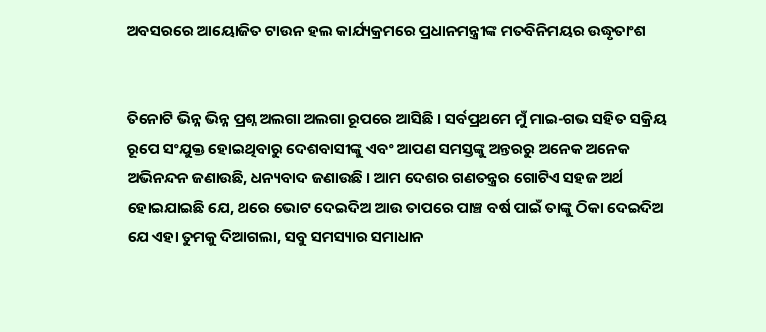ଅବସରରେ ଆୟୋଜିତ ଟାଉନ ହଲ କାର୍ଯ୍ୟକ୍ରମରେ ପ୍ରଧାନମନ୍ତ୍ରୀଙ୍କ ମତବିନିମୟର ଉଦ୍ଧୃତାଂଶ


ତିନୋଟି ଭିନ୍ନ ଭିନ୍ନ ପ୍ରଶ୍ନ ଅଲଗା ଅଲଗା ରୂପରେ ଆସିଛି । ସର୍ବପ୍ରଥମେ ମୁଁ ମାଇ-ଗଭ ସହିତ ସକ୍ରିୟ ରୂପେ ସଂଯୁକ୍ତ ହୋଇଥିବାରୁ ଦେଶବାସୀଙ୍କୁ ଏବଂ ଆପଣ ସମସ୍ତଙ୍କୁ ଅନ୍ତରରୁ ଅନେକ ଅନେକ ଅଭିନନ୍ଦନ ଜଣାଉଛି, ଧନ୍ୟବାଦ ଜଣାଉଛି । ଆମ ଦେଶର ଗଣତନ୍ତ୍ରର ଗୋଟିଏ ସହଜ ଅର୍ଥ ହୋଇଯାଇଛି ଯେ, ଥରେ ଭୋଟ ଦେଇଦିଅ ଆଉ ତାପରେ ପାଞ୍ଚ ବର୍ଷ ପାଇଁ ତାଙ୍କୁ ଠିକା ଦେଇଦିଅ ଯେ ଏହା ତୁମକୁ ଦିଆଗଲା, ସବୁ ସମସ୍ୟାର ସମାଧାନ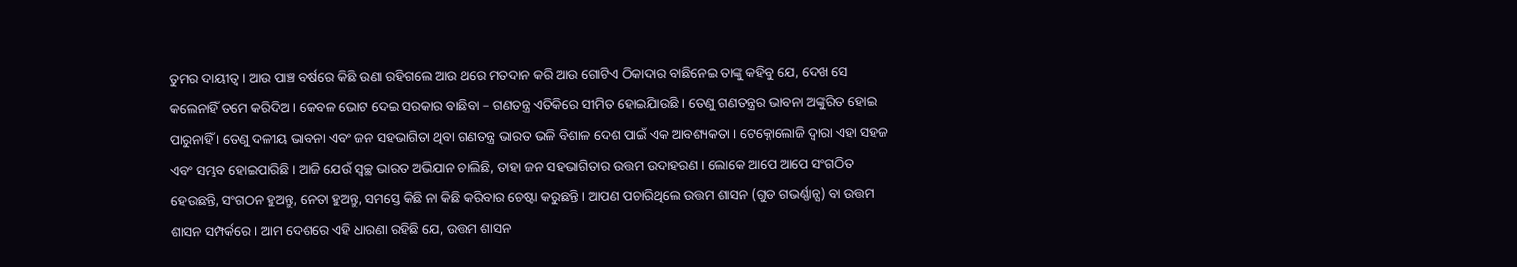ତୁମର ଦାୟୀତ୍ୱ । ଆଉ ପାଞ୍ଚ ବର୍ଷରେ କିଛି ଉଣା ରହିଗଲେ ଆଉ ଥରେ ମତଦାନ କରି ଆଉ ଗୋଟିଏ ଠିକାଦାର ବାଛିନେଇ ତାଙ୍କୁ କହିବୁ ଯେ, ଦେଖ ସେ କଲେନାହିଁ ତମେ କରିଦିଅ । କେବଳ ଭୋଟ ଦେଇ ସରକାର ବାଛିବା – ଗଣତନ୍ତ୍ର ଏତିକିରେ ସୀମିତ ହୋଇିଯାଉଛି । ତେଣୁ ଗଣତନ୍ତ୍ରର ଭାବନା ଅଙ୍କୁରିତ ହୋଇ ପାରୁନାହିଁ । ତେଣୁ ଦଳୀୟ ଭାବନା ଏବଂ ଜନ ସହଭାଗିତା ଥିବା ଗଣତନ୍ତ୍ର ଭାରତ ଭଳି ବିଶାଳ ଦେଶ ପାଇଁ ଏକ ଆବଶ୍ୟକତା । ଟେକ୍ନୋଲୋଜି ଦ୍ୱାରା ଏହା ସହଜ ଏବଂ ସମ୍ଭବ ହୋଇପାରିଛି । ଆଜି ଯେଉଁ ସ୍ୱଚ୍ଛ ଭାରତ ଅଭିଯାନ ଚାଲିଛି, ତାହା ଜନ ସହଭାଗିତାର ଉତ୍ତମ ଉଦାହରଣ । ଲୋକେ ଆପେ ଆପେ ସଂଗଠିତ ହେଉଛନ୍ତି, ସଂଗଠନ ହୁଅନ୍ତୁ, ନେତା ହୁଅନ୍ତୁ, ସମସ୍ତେ କିଛି ନା କିଛି କରିବାର ଚେଷ୍ଟା କରୁଛନ୍ତି । ଆପଣ ପଚାରିଥିଲେ ଉତ୍ତମ ଶାସନ (ଗୁଡ ଗଭର୍ଣ୍ଣାନ୍ସ) ବା ଉତ୍ତମ ଶାସନ ସମ୍ପର୍କରେ । ଆମ ଦେଶରେ ଏହି ଧାରଣା ରହିଛି ଯେ, ଉତ୍ତମ ଶାସନ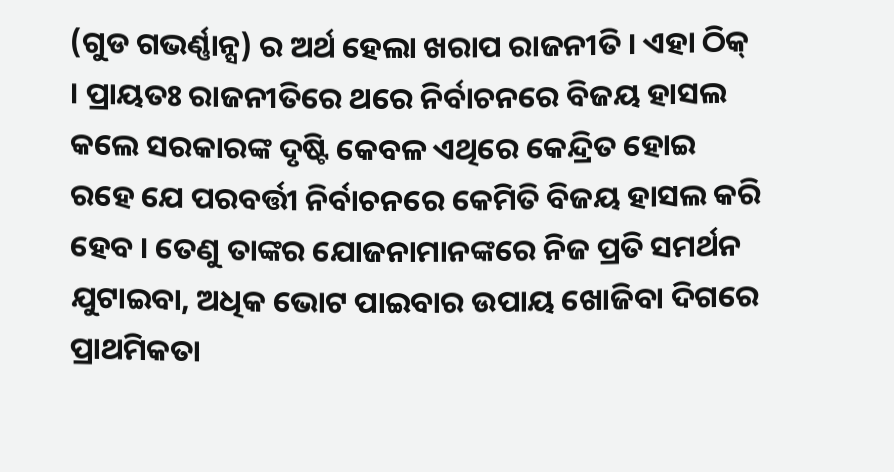(ଗୁଡ ଗଭର୍ଣ୍ଣାନ୍ସ) ର ଅର୍ଥ ହେଲା ଖରାପ ରାଜନୀତି । ଏହା ଠିକ୍ । ପ୍ରାୟତଃ ରାଜନୀତିରେ ଥରେ ନିର୍ବାଚନରେ ବିଜୟ ହାସଲ କଲେ ସରକାରଙ୍କ ଦୃଷ୍ଟି କେବଳ ଏଥିରେ କେନ୍ଦ୍ରିତ ହୋଇ ରହେ ଯେ ପରବର୍ତ୍ତୀ ନିର୍ବାଚନରେ କେମିତି ବିଜୟ ହାସଲ କରି ହେବ । ତେଣୁ ତାଙ୍କର ଯୋଜନାମାନଙ୍କରେ ନିଜ ପ୍ରତି ସମର୍ଥନ ଯୁଟାଇବା, ଅଧିକ ଭୋଟ ପାଇବାର ଉପାୟ ଖୋଜିବା ଦିଗରେ ପ୍ରାଥମିକତା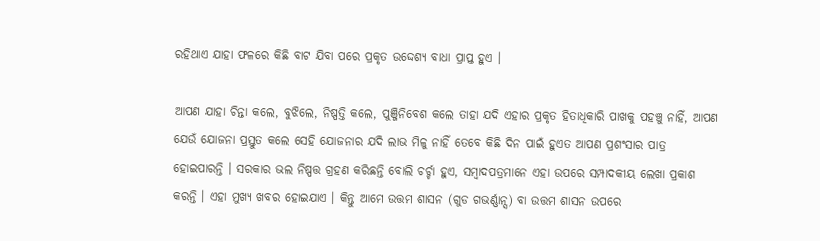ରହିଥାଏ ଯାହା ଫଳରେ କିଛି ବାଟ ଯିବା ପରେ ପ୍ରକୃତ ଉଦ୍ଦେଶ୍ୟ ବାଧା ପ୍ରାପ୍ତ ହୁଏ ।

ଆପଣ ଯାହା ଚିନ୍ତା କଲେ, ବୁଝିଲେ, ନିଷ୍ପତ୍ତି କଲେ, ପୁଞ୍ଜିନିବେଶ କଲେ ତାହା ଯଦି ଏହାର ପ୍ରକୃତ ହିତାଧିକାରି ପାଖକୁ ପହଞ୍ଚୁ ନାହିଁ, ଆପଣ ଯେଉଁ ଯୋଜନା ପ୍ରସ୍ତୁତ କଲେ ସେହି ଯୋଜନାର ଯଦି ଲାଭ ମିଳୁ ନାହିଁ ତେବେ କିଛି ଦିନ ପାଇଁ ହୁଏତ ଆପଣ ପ୍ରଶଂସାର ପାତ୍ର ହୋଇପାରନ୍ତି । ସରକାର ଭଲ ନିଷ୍ପତ୍ତ ଗ୍ରହଣ କରିଛନ୍ତି ବୋଲି ଚର୍ଚ୍ଚା ହୁଏ, ସମ୍ବାଦପତ୍ରମାନେ ଏହା ଉପରେ ସମ୍ପାଦକୀୟ ଲେଖା ପ୍ରକାଶ କରନ୍ତି । ଏହା ମୁଖ୍ୟ ଖବର ହୋଇଯାଏ । କିନ୍ତୁ ଆମେ ଉତ୍ତମ ଶାସନ (ଗୁଡ ଗଭର୍ଣ୍ଣାନ୍ସ) ବା ଉତ୍ତମ ଶାସନ ଉପରେ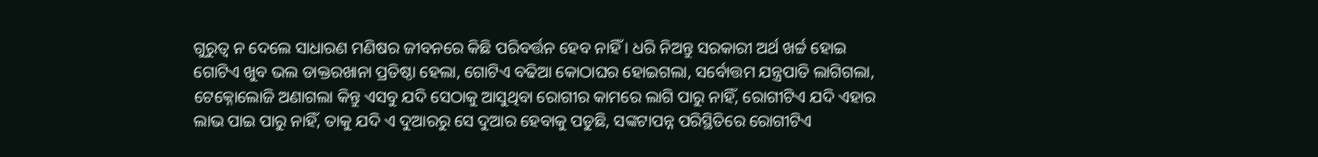ଗୁରୁତ୍ୱ ନ ଦେଲେ ସାଧାରଣ ମଣିଷର ଜୀବନରେ କିଛି ପରିବର୍ତ୍ତନ ହେବ ନାହିଁ । ଧରି ନିଅନ୍ତୁ ସରକାରୀ ଅର୍ଥ ଖର୍ଚ୍ଚ ହୋଇ ଗୋଟିଏ ଖୁବ ଭଲ ଡାକ୍ତରଖାନା ପ୍ରତିଷ୍ଠା ହେଲା, ଗୋଟିଏ ବଢିଆ କୋଠାଘର ହୋଇଗଲା, ସର୍ବୋତ୍ତମ ଯନ୍ତ୍ରପାତି ଲାଗିଗଲା, ଟେକ୍ନୋଲୋଜି ଅଣାଗଲା କିନ୍ତୁ ଏସବୁ ଯଦି ସେଠାକୁ ଆସୁଥିବା ରୋଗୀର କାମରେ ଲାଗି ପାରୁ ନାହିଁ, ରୋଗୀଟିଏ ଯଦି ଏହାର ଲାଭ ପାଇ ପାରୁ ନାହିଁ, ତାକୁ ଯଦି ଏ ଦୁଆରରୁ ସେ ଦୁଆର ହେବାକୁ ପଡୁଛି, ସଙ୍କଟାପନ୍ନ ପରିସ୍ଥିତିରେ ରୋଗୀଟିଏ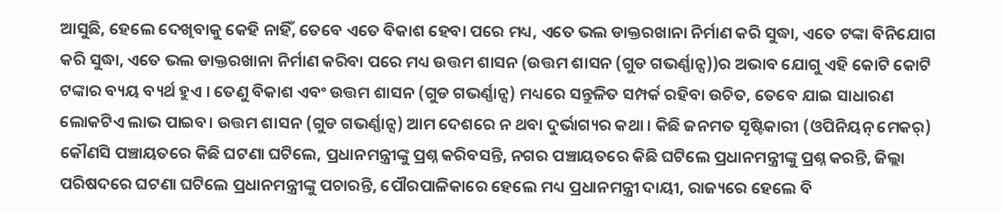ଆସୁଛି, ହେଲେ ଦେଖିବାକୁ କେହି ନାହିଁ, ତେବେ ଏତେ ବିକାଶ ହେବା ପରେ ମଧ୍ୟ, ଏତେ ଭଲ ଡାକ୍ତରଖାନା ନିର୍ମାଣ କରି ସୁଦ୍ଧା, ଏତେ ଟଙ୍କା ବିନିଯୋଗ କରି ସୁଦ୍ଧା, ଏତେ ଭଲ ଡାକ୍ତରଖାନା ନିର୍ମାଣ କରିବା ପରେ ମଧ୍ୟ ଉତ୍ତମ ଶାସନ (ଉତ୍ତମ ଶାସନ (ଗୁଡ ଗଭର୍ଣ୍ଣାନ୍ସ))ର ଅଭାବ ଯୋଗୁ ଏହି କୋଟି କୋଟି ଟଙ୍କାର ବ୍ୟୟ ବ୍ୟର୍ଥ ହୁଏ । ତେଣୁ ବିକାଶ ଏବଂ ଉତ୍ତମ ଶାସନ (ଗୁଡ ଗଭର୍ଣ୍ଣାନ୍ସ) ମଧ୍ୟରେ ସନ୍ତୁଳିତ ସମ୍ପର୍କ ରହିବା ଉଚିତ, ତେବେ ଯାଇ ସାଧାରଣ ଲୋକଟିଏ ଲାଭ ପାଇବ। ଉତ୍ତମ ଶାସନ (ଗୁଡ ଗଭର୍ଣ୍ଣାନ୍ସ) ଆମ ଦେଶରେ ନ ଥବା ଦୁର୍ଭାଗ୍ୟର କଥା । କିଛି ଜନମତ ସୃଷ୍ଟିକାରୀ (ଓପିନିୟନ୍ ମେକର୍) କୌଣସି ପଞ୍ଚାୟତରେ କିଛି ଘଟଣା ଘଟିଲେ, ପ୍ରଧାନମନ୍ତ୍ରୀଙ୍କୁ ପ୍ରଶ୍ନ କରିବସନ୍ତି, ନଗର ପଞ୍ଚାୟତରେ କିଛି ଘଟିଲେ ପ୍ରଧାନମନ୍ତ୍ରୀଙ୍କୁ ପ୍ରଶ୍ନ କରନ୍ତି, ଜିଲ୍ଲା ପରିଷଦରେ ଘଟଣା ଘଟିଲେ ପ୍ରଧାନମନ୍ତ୍ରୀଙ୍କୁ ପଚାରନ୍ତି, ପୌରପାଳିକାରେ ହେଲେ ମଧ୍ୟ ପ୍ରଧାନମନ୍ତ୍ରୀ ଦାୟୀ, ରାଜ୍ୟରେ ହେଲେ ବି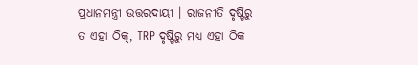ପ୍ରଧାନମନ୍ତ୍ରୀ ଉତ୍ତରଦାୟୀ । ରାଜନୀତି ଦୃଷ୍ଟିରୁ ତ ଏହା ଠିକ୍, TRP ଦୃଷ୍ଟିରୁ ମଧ୍ୟ ଏହା ଠିକ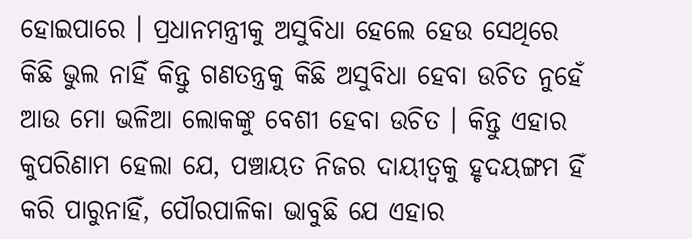ହୋଇପାରେ । ପ୍ରଧାନମନ୍ତ୍ରୀକୁ ଅସୁବିଧା ହେଲେ ହେଉ ସେଥିରେ କିଛି ଭୁଲ ନାହିଁ କିନ୍ତୁ ଗଣତନ୍ତ୍ରକୁ କିଛି ଅସୁବିଧା ହେବା ଉଚିତ ନୁହେଁ ଆଉ ମୋ ଭଳିଆ ଲୋକଙ୍କୁ ବେଶୀ ହେବା ଉଚିତ । କିନ୍ତୁ ଏହାର କୁପରିଣାମ ହେଲା ଯେ, ପଞ୍ଚାୟତ ନିଜର ଦାୟୀତ୍ୱକୁ ହୃଦୟଙ୍ଗମ ହିଁ କରି ପାରୁନାହିଁ, ପୌରପାଳିକା ଭାବୁଛି ଯେ ଏହାର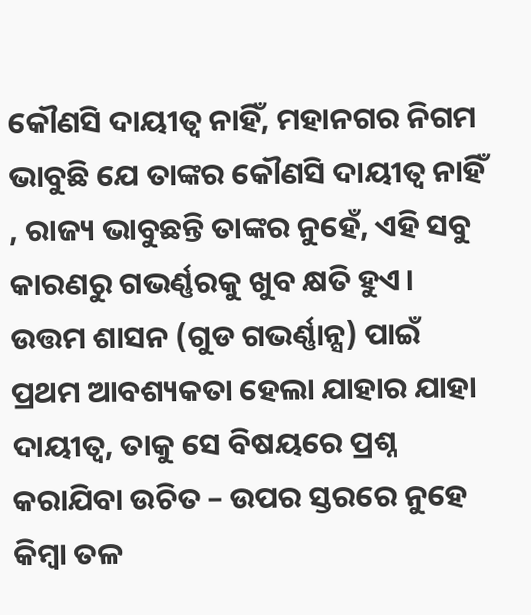କୌଣସି ଦାୟୀତ୍ୱ ନାହିଁ, ମହାନଗର ନିଗମ ଭାବୁଛି ଯେ ତାଙ୍କର କୌଣସି ଦାୟୀତ୍ୱ ନାହିଁ , ରାଜ୍ୟ ଭାବୁଛନ୍ତି ତାଙ୍କର ନୁହେଁ, ଏହି ସବୁ କାରଣରୁ ଗଭର୍ଣ୍ଣରକୁ ଖୁବ କ୍ଷତି ହୁଏ। ଉତ୍ତମ ଶାସନ (ଗୁଡ ଗଭର୍ଣ୍ଣାନ୍ସ) ପାଇଁ ପ୍ରଥମ ଆବଶ୍ୟକତା ହେଲା ଯାହାର ଯାହା ଦାୟୀତ୍ୱ, ତାକୁ ସେ ବିଷୟରେ ପ୍ରଶ୍ନ କରାଯିବା ଉଚିତ – ଉପର ସ୍ତରରେ ନୁହେ କିମ୍ବା ତଳ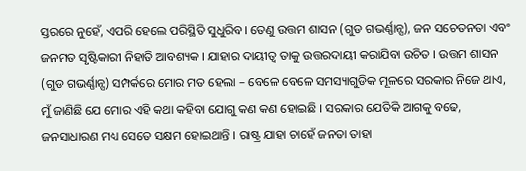ସ୍ତରରେ ନୁହେଁ, ଏପରି ହେଲେ ପରିସ୍ଥିତି ସୁଧୁରିବ। ତେଣୁ ଉତ୍ତମ ଶାସନ (ଗୁଡ ଗଭର୍ଣ୍ଣାନ୍ସ), ଜନ ସଚେତନତା ଏବଂ ଜନମତ ସୃଷ୍ଟିକାରୀ ନିହାତି ଆବଶ୍ୟକ । ଯାହାର ଦାୟୀତ୍ୱ ତାକୁ ଉତ୍ତରଦାୟୀ କରାଯିବା ଉଚିତ । ଉତ୍ତମ ଶାସନ (ଗୁଡ ଗଭର୍ଣ୍ଣାନ୍ସ) ସମ୍ପର୍କରେ ମୋର ମତ ହେଲା – ବେଳେ ବେଳେ ସମସ୍ୟାଗୁଡିକ ମୂଳରେ ସରକାର ନିଜେ ଥାଏ, ମୁଁ ଜାଣିଛି ଯେ ମୋର ଏହି କଥା କହିବା ଯୋଗୁ କଣ କଣ ହୋଇଛି । ସରକାର ଯେତିକି ଆଗକୁ ବଢେ, ଜନସାଧାରଣ ମଧ୍ୟ ସେତେ ସକ୍ଷମ ହୋଇଥାନ୍ତି । ରାଷ୍ଟ୍ର ଯାହା ଚାହେଁ ଜନତା ତାହା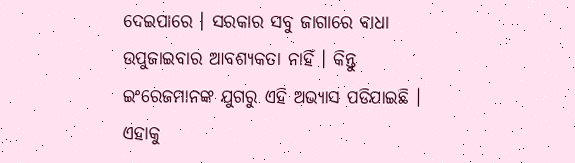ଦେଇପାରେ । ସରକାର ସବୁ ଜାଗାରେ ବାଧା ଉପୁଜାଇବାର ଆବଶ୍ୟକତା ନାହିଁ । କିନ୍ତୁ ଇଂରେଜମାନଙ୍କ ଯୁଗରୁ ଏହି ଅଭ୍ୟାସ ପଡିଯାଇଛି । ଏହାକୁ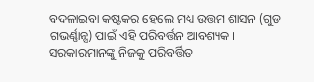ବଦଳାଇବା କଷ୍ଟକର ହେଲେ ମଧ୍ୟ ଉତ୍ତମ ଶାସନ (ଗୁଡ ଗଭର୍ଣ୍ଣାନ୍ସ) ପାଇଁ ଏହି ପରିବର୍ତ୍ତନ ଆବଶ୍ୟକ । ସରକାରମାନଙ୍କୁ ନିଜକୁ ପରିବର୍ତ୍ତିତ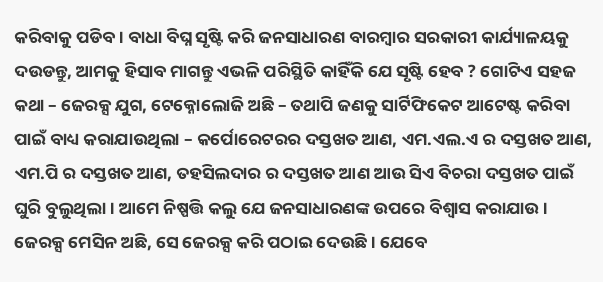କରିବାକୁ ପଡିବ । ବାଧା ବିଘ୍ନ ସୃଷ୍ଟି କରି ଜନସାଧାରଣ ବାରମ୍ବାର ସରକାରୀ କାର୍ଯ୍ୟାଳୟକୁ ଦଉଡନ୍ତୁ, ଆମକୁ ହିସାବ ମାଗନ୍ତୁ ଏଭଳି ପରିସ୍ଥିତି କାହିଁକି ଯେ ସୃଷ୍ଟି ହେବ ? ଗୋଟିଏ ସହଜ କଥା – ଜେରକ୍ସ ଯୁଗ, ଟେକ୍ନୋଲୋଜି ଅଛି – ତଥାପି ଜଣକୁ ସାର୍ଟିଫିକେଟ ଆଟେଷ୍ଟ କରିବା ପାଇଁ ବାଧ୍ୟ କରାଯାଉଥିଲା – କର୍ପୋରେଟରର ଦସ୍ତଖତ ଆଣ, ଏମ.ଏଲ.ଏ ର ଦସ୍ତଖତ ଆଣ, ଏମ.ପି ର ଦସ୍ତଖତ ଆଣ, ତହସିଲଦାର ର ଦସ୍ତଖତ ଆଣ ଆଉ ସିଏ ବିଚରା ଦସ୍ତଖତ ପାଇଁ ଘୁରି ବୁଲୁଥିଲା । ଆମେ ନିଷ୍ପତ୍ତି କଲୁ ଯେ ଜନସାଧାରଣଙ୍କ ଉପରେ ବିଶ୍ୱାସ କରାଯାଉ । ଜେରକ୍ସ ମେସିନ ଅଛି, ସେ ଜେରକ୍ସ କରି ପଠାଇ ଦେଉଛି । ଯେବେ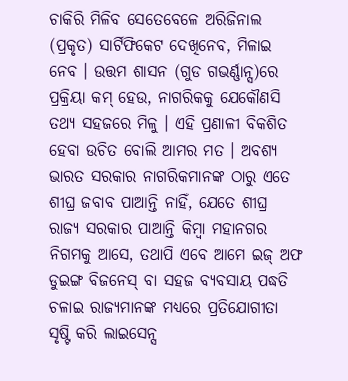ଚାକିରି ମିଳିବ ସେତେବେଳେ ଅରିଜିନାଲ (ପ୍ରକୃତ) ସାର୍ଟିଫିକେଟ ଦେଖିନେବ, ମିଳାଇ ନେବ । ଉତ୍ତମ ଶାସନ (ଗୁଡ ଗଭର୍ଣ୍ଣାନ୍ସ)ରେ ପ୍ରକ୍ରିୟା କମ୍ ହେଉ, ନାଗରିକକୁ ଯେକୌଣସି ତଥ୍ୟ ସହଜରେ ମିଳୁ । ଏହି ପ୍ରଣାଳୀ ବିକଶିତ ହେବା ଉଚିତ ବୋଲି ଆମର ମତ । ଅବଶ୍ୟ ଭାରତ ସରକାର ନାଗରିକମାନଙ୍କ ଠାରୁ ଏତେ ଶୀଘ୍ର ଜବାବ ପାଆନ୍ତି ନାହିଁ, ଯେତେ ଶୀଘ୍ର ରାଜ୍ୟ ସରକାର ପାଆନ୍ତି କିମ୍ବା ମହାନଗର ନିଗମକୁ ଆସେ, ତଥାପି ଏବେ ଆମେ ଇଜ୍ ଅଫ ଡୁଇଙ୍ଗ ବିଜନେସ୍ ବା ସହଜ ବ୍ୟବସାୟ ପଦ୍ଧତି ଚଳାଇ ରାଜ୍ୟମାନଙ୍କ ମଧ୍ୟରେ ପ୍ରତିଯୋଗୀତା ସୃଷ୍ଟି କରି ଲାଇସେନ୍ସ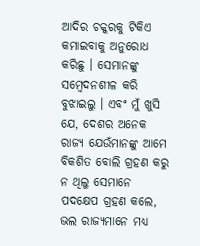ଆଦିର ଚକ୍କରକୁ ଟିକିଏ କମାଇବାକୁ ଅନୁରୋଧ କରିଛୁ । ସେମାନଙ୍କୁ ସମ୍ବେଦନଶୀଳ କରି ବୁଝାଇଲୁ । ଏବଂ ମୁଁ ଖୁସି ଯେ, ଦେଶର ଅନେକ ରାଜ୍ୟ ଯେଉଁମାନଙ୍କୁ ଆମେ ବିକଶିତ ବୋଲି ଗ୍ରହଣ କରୁ ନ ଥିଲୁ ସେମାନେ ପଦକ୍ଷେପ ଗ୍ରହଣ କଲେ, ଭଲ ରାଜ୍ୟମାନେ ମଧ୍ୟ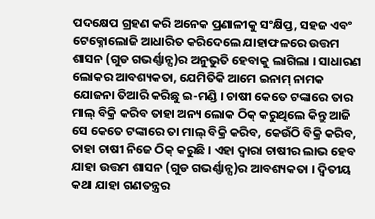ପଦକ୍ଷେପ ଗ୍ରହଣ କରି ଅନେକ ପ୍ରଣାଳୀକୁ ସଂକ୍ଷିପ୍ତ, ସହଜ ଏବଂ ଟେକ୍ନୋଲୋଜି ଆଧାରିତ କରିଦେଲେ ଯାହାଫଳରେ ଉତ୍ତମ ଶାସନ (ଗୁଡ ଗଭର୍ଣ୍ଣାନ୍ସ)ର ଅନୁଭୁତି ହେବାକୁ ଲାଗିଲା । ସାଧାରଣ ଲୋକର ଆବଶ୍ୟକତା, ଯେମିତିକି ଆମେ ଇନାମ୍ ନାମକ ଯୋଜନା ତିଆରି କରିଛୁ ଇ-ମଣ୍ଡି । ଚାଷୀ କେତେ ଟଙ୍କାରେ ତାର ମାଲ୍ ବିକ୍ରି କରିବ ତାହା ଅନ୍ୟ ଲୋକ ଠିକ୍ କରୁଥିଲେ କିନ୍ତୁ ଆଜି ସେ କେତେ ଟଙ୍କାରେ ତା ମାଲ୍ ବିକ୍ରି କରିବ, କେଉଁଠି ବିକ୍ରି କରିବ, ତାହା ଚାଷୀ ନିଜେ ଠିକ୍ କରୁଛି । ଏହା ଦ୍ୱାରା ଚାଷୀର ଲାଭ ହେବ ଯାହା ଉତ୍ତମ ଶାସନ (ଗୁଡ ଗଭର୍ଣ୍ଣାନ୍ସ)ର ଆବଶ୍ୟକତା । ଦ୍ୱିତୀୟ କଥା ଯାହା ଗଣତନ୍ତ୍ରର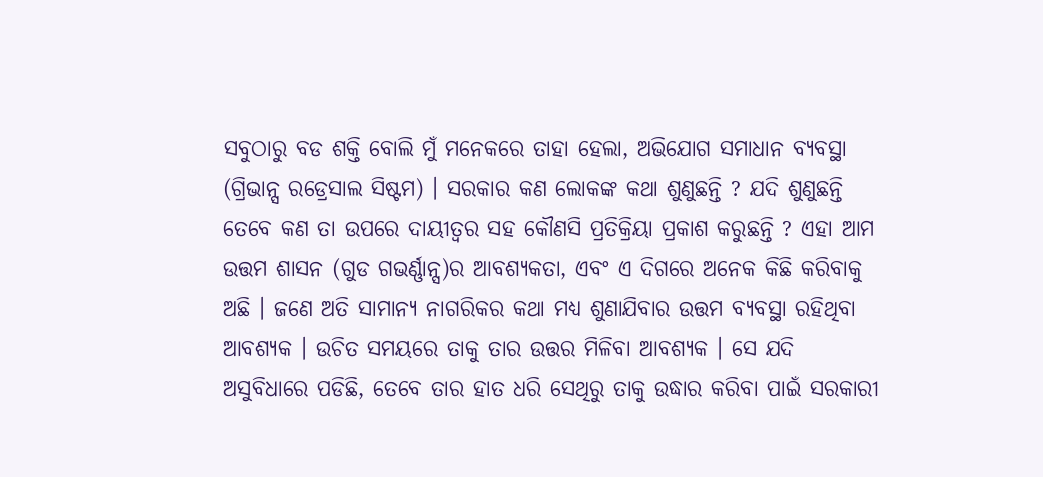ସବୁଠାରୁ ବଡ ଶକ୍ତି ବୋଲି ମୁଁ ମନେକରେ ତାହା ହେଲା, ଅଭିଯୋଗ ସମାଧାନ ବ୍ୟବସ୍ଥା (ଗ୍ରିଭାନ୍ସ ରଡ୍ରେସାଲ ସିଷ୍ଟମ) । ସରକାର କଣ ଲୋକଙ୍କ କଥା ଶୁଣୁଛନ୍ତି ? ଯଦି ଶୁଣୁଛନ୍ତି ତେବେ କଣ ତା ଉପରେ ଦାୟୀତ୍ୱର ସହ କୌଣସି ପ୍ରତିକ୍ରିୟା ପ୍ରକାଶ କରୁଛନ୍ତି ? ଏହା ଆମ ଉତ୍ତମ ଶାସନ (ଗୁଡ ଗଭର୍ଣ୍ଣାନ୍ସ)ର ଆବଶ୍ୟକତା, ଏବଂ ଏ ଦିଗରେ ଅନେକ କିଛି କରିବାକୁ ଅଛି । ଜଣେ ଅତି ସାମାନ୍ୟ ନାଗରିକର କଥା ମଧ୍ୟ ଶୁଣାଯିବାର ଉତ୍ତମ ବ୍ୟବସ୍ଥା ରହିଥିବା ଆବଶ୍ୟକ । ଉଚିତ ସମୟରେ ତାକୁ ତାର ଉତ୍ତର ମିଳିବା ଆବଶ୍ୟକ । ସେ ଯଦି ଅସୁବିଧାରେ ପଡିଛି, ତେବେ ତାର ହାତ ଧରି ସେଥିରୁ ତାକୁ ଉଦ୍ଧାର କରିବା ପାଇଁ ସରକାରୀ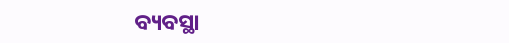ବ୍ୟବସ୍ଥା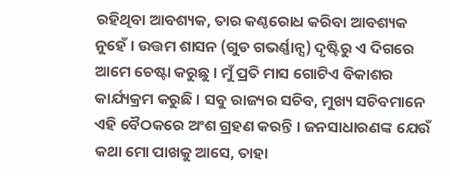ରହିଥିବା ଆବଶ୍ୟକ, ତାର କଣ୍ଠରୋଧ କରିବା ଆବଶ୍ୟକ ନୁହେଁ । ଉତ୍ତମ ଶାସନ (ଗୁଡ ଗଭର୍ଣ୍ଣାନ୍ସ) ଦୃଷ୍ଟିରୁ ଏ ଦିଗରେ ଆମେ ଚେଷ୍ଟା କରୁଛୁ । ମୁଁ ପ୍ରତି ମାସ ଗୋଟିଏ ବିକାଶର କାର୍ଯ୍ୟକ୍ରମ କରୁଛି । ସବୁ ରାଜ୍ୟର ସଚିବ, ମୁଖ୍ୟ ସଚିବମାନେ ଏହି ବୈଠକରେ ଅଂଶ ଗ୍ରହଣ କରନ୍ତି । ଜନସାଧାରଣଙ୍କ ଯେଉଁ କଥା ମୋ ପାଖକୁ ଆସେ, ତାହା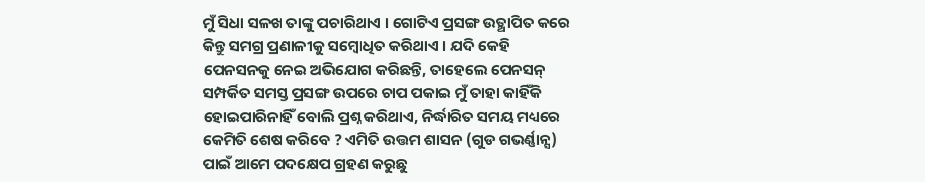ମୁଁ ସିଧା ସଳଖ ତାଙ୍କୁ ପଚାରିଥାଏ । ଗୋଟିଏ ପ୍ରସଙ୍ଗ ଉତ୍ଥାପିତ କରେ କିନ୍ତୁ ସମଗ୍ର ପ୍ରଣାଳୀକୁ ସମ୍ବୋଧିତ କରିଥାଏ । ଯଦି କେହି ପେନସନକୁ ନେଇ ଅଭିଯୋଗ କରିଛନ୍ତି, ତାହେଲେ ପେନସନ୍ ସମ୍ପର୍କିତ ସମସ୍ତ ପ୍ରସଙ୍ଗ ଉପରେ ଚାପ ପକାଇ ମୁଁ ତାହା କାହିଁକି ହୋଇପାରିନାହିଁ ବୋଲି ପ୍ରଶ୍ନ କରିଥାଏ, ନିର୍ଦ୍ଧାରିତ ସମୟ ମଧ୍ୟରେ କେମିତି ଶେଷ କରିବେ ? ଏମିତି ଉତ୍ତମ ଶାସନ (ଗୁଡ ଗଭର୍ଣ୍ଣାନ୍ସ) ପାଇଁ ଆମେ ପଦକ୍ଷେପ ଗ୍ରହଣ କରୁଛୁ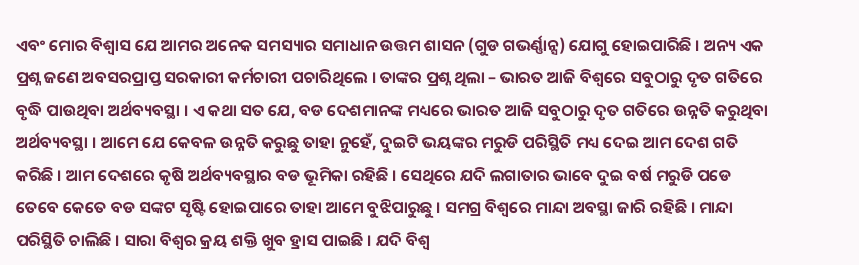ଏବଂ ମୋର ବିଶ୍ୱାସ ଯେ ଆମର ଅନେକ ସମସ୍ୟାର ସମାଧାନ ଉତ୍ତମ ଶାସନ (ଗୁଡ ଗଭର୍ଣ୍ଣାନ୍ସ) ଯୋଗୁ ହୋଇପାରିଛି । ଅନ୍ୟ ଏକ ପ୍ରଶ୍ନ ଜଣେ ଅବସରପ୍ରାପ୍ତ ସରକାରୀ କର୍ମଚାରୀ ପଚାରିଥିଲେ । ତାଙ୍କର ପ୍ରଶ୍ନ ଥିଲା – ଭାରତ ଆଜି ବିଶ୍ୱରେ ସବୁଠାରୁ ଦୃତ ଗତିରେ ବୃଦ୍ଧି ପାଉଥିବା ଅର୍ଥବ୍ୟବସ୍ଥା । ଏ କଥା ସତ ଯେ, ବଡ ଦେଶମାନଙ୍କ ମଧ୍ୟରେ ଭାରତ ଆଜି ସବୁଠାରୁ ଦୃତ ଗତିରେ ଉନ୍ନତି କରୁଥିବା ଅର୍ଥବ୍ୟବସ୍ଥା । ଆମେ ଯେ କେବଳ ଉନ୍ନତି କରୁଛୁ ତାହା ନୁହେଁ, ଦୁଇଟି ଭୟଙ୍କର ମରୁଡି ପରିସ୍ଥିତି ମଧ୍ୟ ଦେଇ ଆମ ଦେଶ ଗତି କରିଛି । ଆମ ଦେଶରେ କୃଷି ଅର୍ଥବ୍ୟବସ୍ଥାର ବଡ ଭୂମିକା ରହିଛି । ସେଥିରେ ଯଦି ଲଗାତାର ଭାବେ ଦୁଇ ବର୍ଷ ମରୁଡି ପଡେ ତେବେ କେତେ ବଡ ସଙ୍କଟ ସୃଷ୍ଟି ହୋଇପାରେ ତାହା ଆମେ ବୁଝିପାରୁଛୁ । ସମଗ୍ର ବିଶ୍ୱରେ ମାନ୍ଦା ଅବସ୍ଥା ଜାରି ରହିଛି । ମାନ୍ଦା ପରିସ୍ଥିତି ଚାଲିଛି । ସାରା ବିଶ୍ୱର କ୍ରୟ ଶକ୍ତି ଖୁବ ହ୍ରାସ ପାଇଛି । ଯଦି ବିଶ୍ୱ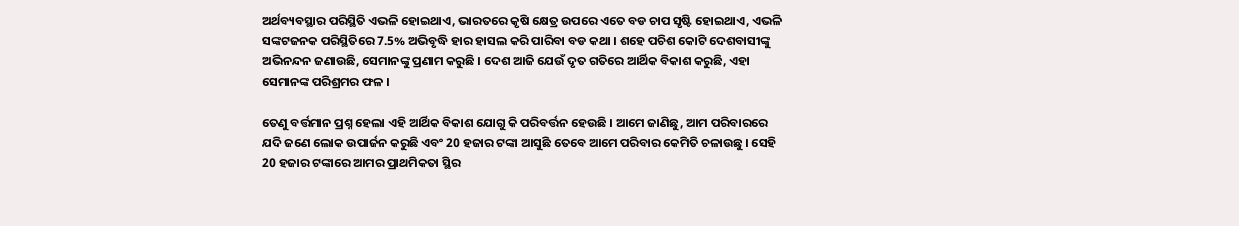ଅର୍ଥବ୍ୟବସ୍ଥାର ପରିସ୍ଥିତି ଏଭଳି ହୋଇଥାଏ, ଭାରତରେ କୃଷି କ୍ଷେତ୍ର ଉପରେ ଏତେ ବଡ ଚାପ ସୃଷ୍ଟି ହୋଇଥାଏ, ଏଭଳି ସଙ୍କଟଜନକ ପରିସ୍ଥିତିରେ 7.5% ଅଭିବୃଦ୍ଧି ହାର ହାସଲ କରି ପାରିବା ବଡ କଥା । ଶହେ ପଚିଶ କୋଟି ଦେଶବାସୀଙ୍କୁ ଅଭିନନ୍ଦନ ଜଣାଉଛି, ସେମାନଙ୍କୁ ପ୍ରଣାମ କରୁଛି । ଦେଶ ଆଜି ଯେଉଁ ଦୃତ ଗତିରେ ଆର୍ଥିକ ବିକାଶ କରୁଛି, ଏହା ସେମାନଙ୍କ ପରିଶ୍ରମର ଫଳ ।

ତେଣୁ ବର୍ତ୍ତମାନ ପ୍ରଶ୍ନ ହେଲା ଏହି ଆର୍ଥିକ ବିକାଶ ଯୋଗୁ କି ପରିବର୍ତ୍ତନ ହେଉଛି । ଆମେ ଜାଣିଛୁ, ଆମ ପରିବାରରେ ଯଦି ଜଣେ ଲୋକ ଉପାର୍ଜନ କରୁଛି ଏବଂ 20 ହଜାର ଟଙ୍କା ଆସୁଛି ତେବେ ଆମେ ପରିବାର କେମିତି ଚଳାଉଛୁ । ସେହି 20 ହଜାର ଟଙ୍କାରେ ଆମର ପ୍ରାଥମିକତା ସ୍ଥିର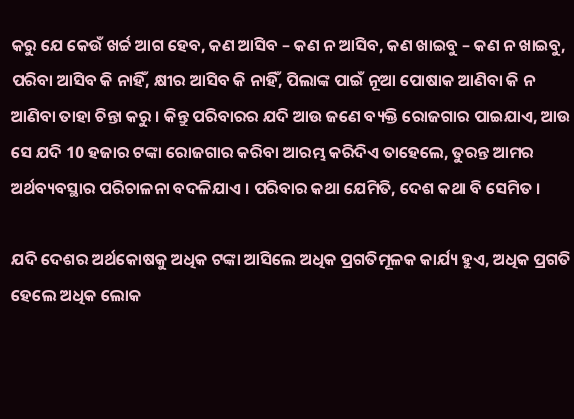କରୁ ଯେ କେଉଁ ଖର୍ଚ୍ଚ ଆଗ ହେବ, କଣ ଆସିବ – କଣ ନ ଆସିବ, କଣ ଖାଇବୁ – କଣ ନ ଖାଇବୁ, ପରିବା ଆସିବ କି ନାହିଁ, କ୍ଷୀର ଆସିବ କି ନାହିଁ, ପିଲାଙ୍କ ପାଇଁ ନୂଆ ପୋଷାକ ଆଣିବା କି ନ ଆଣିବା ତାହା ଚିନ୍ତା କରୁ । କିନ୍ତୁ ପରିବାରର ଯଦି ଆଉ ଜଣେ ବ୍ୟକ୍ତି ରୋଜଗାର ପାଇଯାଏ, ଆଉ ସେ ଯଦି 10 ହଜାର ଟଙ୍କା ରୋଜଗାର କରିବା ଆରମ୍ଭ କରିଦିଏ ତାହେଲେ, ତୁରନ୍ତ ଆମର ଅର୍ଥବ୍ୟବସ୍ଥାର ପରିଚାଳନା ବଦଳିଯାଏ । ପରିବାର କଥା ଯେମିତି, ଦେଶ କଥା ବି ସେମିତ ।

ଯଦି ଦେଶର ଅର୍ଥକୋଷକୁ ଅଧିକ ଟଙ୍କା ଆସିଲେ ଅଧିକ ପ୍ରଗତିମୂଳକ କାର୍ଯ୍ୟ ହୁଏ, ଅଧିକ ପ୍ରଗତି ହେଲେ ଅଧିକ ଲୋକ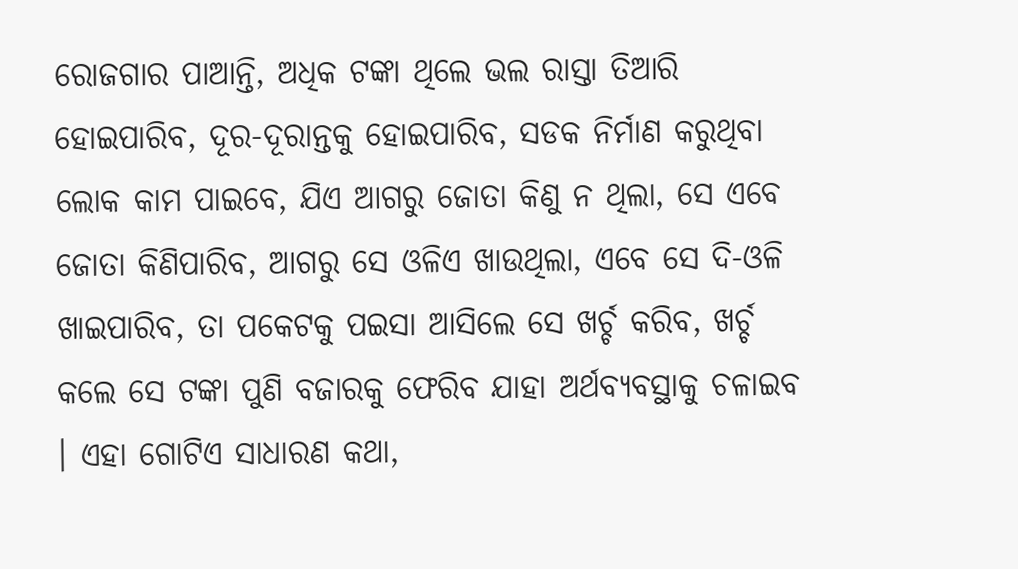ରୋଜଗାର ପାଆନ୍ତି, ଅଧିକ ଟଙ୍କା ଥିଲେ ଭଲ ରାସ୍ତା ତିଆରି ହୋଇପାରିବ, ଦୂର-ଦୂରାନ୍ତକୁ ହୋଇପାରିବ, ସଡକ ନିର୍ମାଣ କରୁଥିବା ଲୋକ କାମ ପାଇବେ, ଯିଏ ଆଗରୁ ଜୋତା କିଣୁ ନ ଥିଲା, ସେ ଏବେ ଜୋତା କିଣିପାରିବ, ଆଗରୁ ସେ ଓଳିଏ ଖାଉଥିଲା, ଏବେ ସେ ଦି-ଓଳି ଖାଇପାରିବ, ତା ପକେଟକୁ ପଇସା ଆସିଲେ ସେ ଖର୍ଚ୍ଚ କରିବ, ଖର୍ଚ୍ଚ କଲେ ସେ ଟଙ୍କା ପୁଣି ବଜାରକୁ ଫେରିବ ଯାହା ଅର୍ଥବ୍ୟବସ୍ଥାକୁ ଚଳାଇବ । ଏହା ଗୋଟିଏ ସାଧାରଣ କଥା,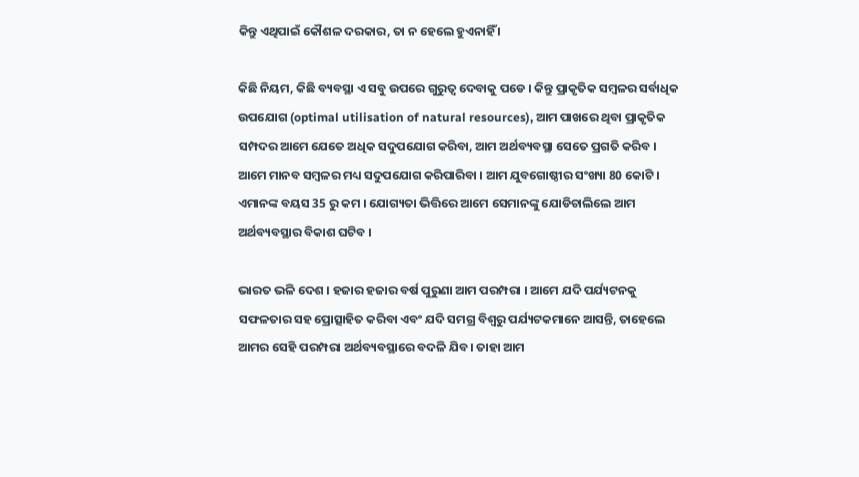କିନ୍ତୁ ଏଥିପାଇଁ କୌଶଳ ଦରକାର, ତା ନ ହେଲେ ହୁଏନାହିଁ ।

କିଛି ନିୟମ, କିଛି ବ୍ୟବସ୍ଥା ଏ ସବୁ ଉପରେ ଗୁରୁତ୍ୱ ଦେବାକୁ ପଡେ । କିନ୍ତୁ ପ୍ରାକୃତିକ ସମ୍ବଳର ସର୍ବାଧିକ ଉପଯୋଗ (optimal utilisation of natural resources), ଆମ ପାଖରେ ଥିବା ପ୍ରାକୃତିକ ସମ୍ପଦର ଆମେ ଯେତେ ଅଧିକ ସଦୁପଯୋଗ କରିବା, ଆମ ଅର୍ଥବ୍ୟବସ୍ଥା ସେତେ ପ୍ରଗତି କରିବ । ଆମେ ମାନବ ସମ୍ବଳର ମଧ୍ୟ ସଦୁପଯୋଗ କରିପାରିବା । ଆମ ଯୁବଗୋଷ୍ଠୀର ସଂଖ୍ୟା 80 କୋଟି । ଏମାନଙ୍କ ବୟସ 35 ରୁ କମ । ଯୋଗ୍ୟତା ଭିତ୍ତିରେ ଆମେ ସେମାନଙ୍କୁ ଯୋଡିଚାଲିଲେ ଆମ ଅର୍ଥବ୍ୟବସ୍ଥାର ବିକାଶ ଘଟିବ ।

ଭାରତ ଭଳି ଦେଶ । ହଜାର ହଜାର ବର୍ଷ ପୁରୁଣା ଆମ ପରମ୍ପରା । ଆମେ ଯଦି ପର୍ଯ୍ୟଟନକୁ ସଫଳତାର ସହ ପ୍ରୋତ୍ସାହିତ କରିବା ଏବଂ ଯଦି ସମଗ୍ର ବିଶ୍ୱରୁ ପର୍ଯ୍ୟଟକମାନେ ଆସନ୍ତି, ତାହେଲେ ଆମର ସେହି ପରମ୍ପରା ଅର୍ଥବ୍ୟବସ୍ଥାରେ ବଦଳି ଯିବ। ତାହା ଆମ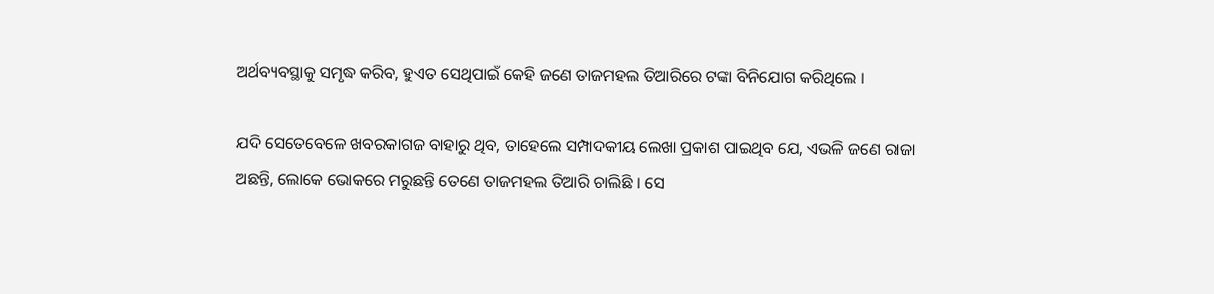ଅର୍ଥବ୍ୟବସ୍ଥାକୁ ସମୃଦ୍ଧ କରିବ, ହୁଏତ ସେଥିପାଇଁ କେହି ଜଣେ ତାଜମହଲ ତିଆରିରେ ଟଙ୍କା ବିନିଯୋଗ କରିଥିଲେ ।

ଯଦି ସେତେବେଳେ ଖବରକାଗଜ ବାହାରୁ ଥିବ, ତାହେଲେ ସମ୍ପାଦକୀୟ ଲେଖା ପ୍ରକାଶ ପାଇଥିବ ଯେ, ଏଭଳି ଜଣେ ରାଜା ଅଛନ୍ତି, ଲୋକେ ଭୋକରେ ମରୁଛନ୍ତି ତେଣେ ତାଜମହଲ ତିଆରି ଚାଲିଛି । ସେ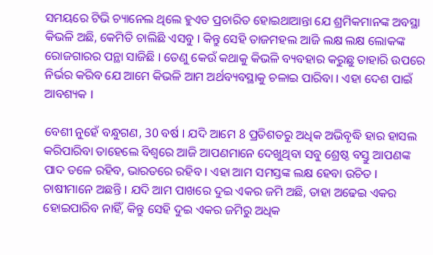ସମୟରେ ଟିଭି ଚ୍ୟାନେଲ ଥିଲେ ହୁଏତ ପ୍ରଚାରିତ ହୋଇଥାଆନ୍ତା ଯେ ଶ୍ରମିକମାନଙ୍କ ଅବସ୍ଥା କିଭଳି ଅଛି, କେମିତି ଚାଲିଛି ଏସବୁ । କିନ୍ତୁ ସେହି ତାଜମହଲ ଆଜି ଲକ୍ଷ ଲକ୍ଷ ଲୋକଙ୍କ ରୋଜଗାରର ପନ୍ଥା ସାଜିଛି । ତେଣୁ କେଉଁ କଥାକୁ କିଭଳି ବ୍ୟବହାର କରୁଛୁ ତାହାରି ଉପରେ ନିର୍ଭର କରିବ ଯେ ଆମେ କିଭଳି ଆମ ଅର୍ଥବ୍ୟବସ୍ଥାକୁ ଚଳାଇ ପାରିବା । ଏହା ଦେଶ ପାଇଁ ଆବଶ୍ୟକ ।

ବେଶୀ ନୁହେଁ ବନ୍ଧୁଗଣ, 30 ବର୍ଷ । ଯଦି ଆମେ 8 ପ୍ରତିଶତରୁ ଅଧିକ ଅଭିବୃଦ୍ଧି ହାର ହାସଲ କରିପାରିବା ତାହେଲେ ବିଶ୍ୱରେ ଆଜି ଆପଣମାନେ ଦେଖୁଥିବା ସବୁ ଶ୍ରେଷ୍ଠ ବସ୍ତୁ ଆପଣଙ୍କ ପାଦ ତଳେ ରହିବ, ଭାରତରେ ରହିବ । ଏହା ଆମ ସମସ୍ତଙ୍କ ଲକ୍ଷ ହେବା ଉଚିତ । ଚାଷୀମାନେ ଅଛନ୍ତି । ଯଦି ଆମ ପାଖରେ ଦୁଇ ଏକର ଜମି ଅଛି, ତାହା ଅଢେଇ ଏକର ହୋଇପାରିବ ନାହିଁ, କିନ୍ତୁ ସେହି ଦୁଇ ଏକର ଜମିରୁ ଅଧିକ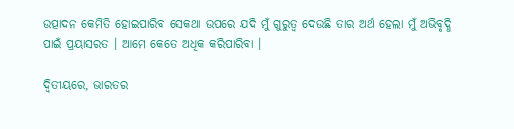ଉତ୍ପାଦନ କେମିତି ହୋଇପାରିବ ସେକଥା ଉପରେ ଯଦି ମୁଁ ଗୁରୁତ୍ୱ ଦେଉଛି ତାର ଅର୍ଥ ହେଲା ମୁଁ ଅଭିବୃଦ୍ଧି ପାଇଁ ପ୍ରୟାସରତ । ଆମେ କେତେ ଅଧିକ କରିପାରିବା ।

ଦ୍ୱିତୀୟରେ, ଭାରତର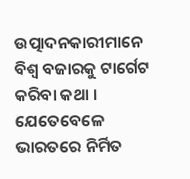ଉତ୍ପାଦନକାରୀମାନେ ବିଶ୍ଵ ବଜାରକୁ ଟାର୍ଗେଟ କରିବା କଥା । ଯେତେବେଳେ ଭାରତରେ ନିର୍ମିତ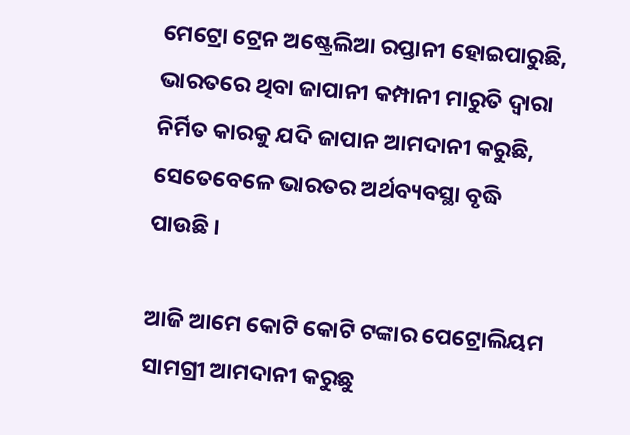ମେଟ୍ରୋ ଟ୍ରେନ ଅଷ୍ଟ୍ରେଲିଆ ରପ୍ତାନୀ ହୋଇପାରୁଛି, ଭାରତରେ ଥିବା ଜାପାନୀ କମ୍ପାନୀ ମାରୁତି ଦ୍ୱାରା ନିର୍ମିତ କାରକୁ ଯଦି ଜାପାନ ଆମଦାନୀ କରୁଛି, ସେତେବେଳେ ଭାରତର ଅର୍ଥବ୍ୟବସ୍ଥା ବୃଦ୍ଧି ପାଉଛି ।

ଆଜି ଆମେ କୋଟି କୋଟି ଟଙ୍କାର ପେଟ୍ରୋଲିୟମ ସାମଗ୍ରୀ ଆମଦାନୀ କରୁଛୁ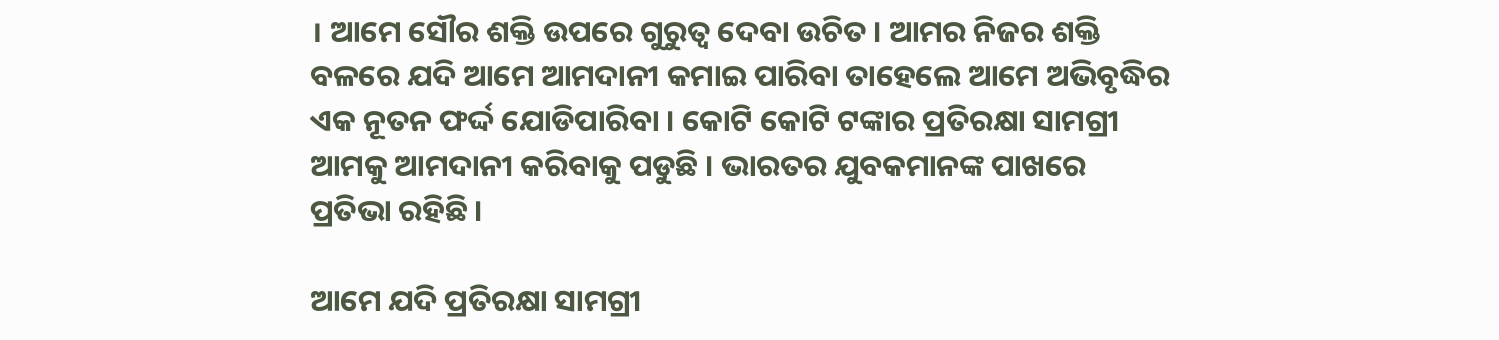। ଆମେ ସୌର ଶକ୍ତି ଉପରେ ଗୁରୁତ୍ୱ ଦେବା ଉଚିତ । ଆମର ନିଜର ଶକ୍ତି ବଳରେ ଯଦି ଆମେ ଆମଦାନୀ କମାଇ ପାରିବା ତାହେଲେ ଆମେ ଅଭିବୃଦ୍ଧିର ଏକ ନୂତନ ଫର୍ଦ୍ଦ ଯୋଡିପାରିବା । କୋଟି କୋଟି ଟଙ୍କାର ପ୍ରତିରକ୍ଷା ସାମଗ୍ରୀ ଆମକୁ ଆମଦାନୀ କରିବାକୁ ପଡୁଛି । ଭାରତର ଯୁବକମାନଙ୍କ ପାଖରେ ପ୍ରତିଭା ରହିଛି ।

ଆମେ ଯଦି ପ୍ରତିରକ୍ଷା ସାମଗ୍ରୀ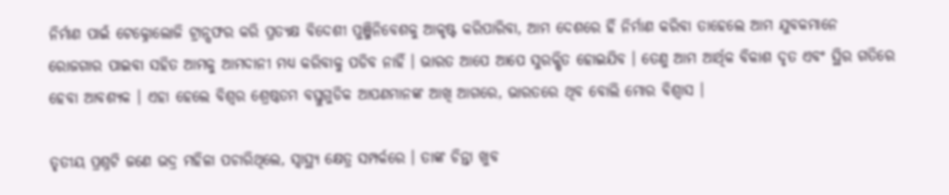ନିର୍ମାଣ ପାଇଁ ଟେକ୍ନୋଲୋଜି ଟ୍ରାନ୍ସଫର କରି ପ୍ରତ୍ୟକ୍ଷ ବିଦେଶୀ ପୁଞ୍ଜିନିବେଶକୁ ଆକୃଷ୍ଟ କରିପାରିବା, ଆମ ଦେଶରେ ହିଁ ନିର୍ମାଣ କରିବା ତାହେଲେ ଆମ ଯୁବକମାନେ ରୋଜଗାର ପାଇବା ସହିତ ଆମକୁ ଆମଦାନୀ ମଧ୍ୟ କରିବାକୁ ପଡିବ ନାହିଁ । ଭାରତ ଆପେ ଆପେ ସୁରକ୍ଷିତ ହୋଇଯିବ । ତେଣୁ ଆମ ଆର୍ଥିକ ବିକାଶ ଦୃତ ଏବଂ ସ୍ଥିର ଗତିରେ ହେବା ଆବଶ୍ୟକ । ଏହା ହେଲେ ବିଶ୍ୱର ଶ୍ରେଷ୍ଠତମ ବସ୍ତୁଗୁଡିକ ଆପଣମାନଙ୍କ ଆଖି ଆଗରେ, ଭାରତରେ ଥିବ ବୋଲି ମୋର ବିଶ୍ୱାସ ।

ତୃତୀୟ ପ୍ରଶ୍ନଟି ଜଣେ ଭଦ୍ର ମହିଳା ପଚାରିଥିଲେ, ସ୍ୱାସ୍ଥ୍ୟ କ୍ଷେତ୍ର ସମ୍ପର୍କରେ । ତାଙ୍କ ଚିନ୍ତା ଖୁବ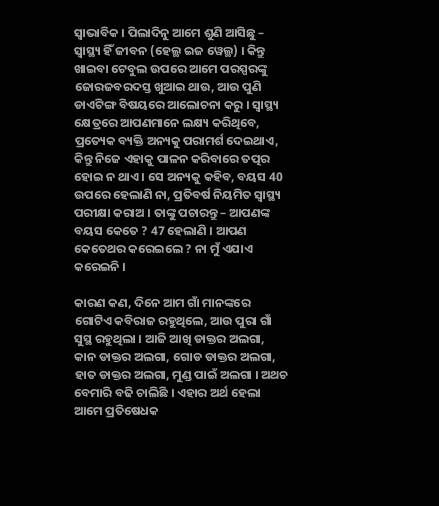ସ୍ୱାଭାବିକ । ପିଲାଦିନୁ ଆମେ ଶୁଣି ଆସିଛୁ – ସ୍ୱାସ୍ଥ୍ୟ ହିଁ ଜୀବନ (ହେଲ୍ଥ ଇଜ ୱେଲ୍ଥ) । କିନ୍ତୁ ଖାଇବା ଟେବୁଲ ଉପରେ ଆମେ ପରସ୍ପରଙ୍କୁ ଜୋରଜବରଦସ୍ତ ଖୁଆଇ ଥାଉ, ଆଉ ପୁଣି ଡାଏଟିଙ୍ଗ ବିଷୟରେ ଆଲୋଚନା କରୁ । ସ୍ୱାସ୍ଥ୍ୟ କ୍ଷେତ୍ରରେ ଆପଣମାନେ ଲକ୍ଷ୍ୟ କରିଥିବେ, ପ୍ରତ୍ୟେକ ବ୍ୟକ୍ତି ଅନ୍ୟକୁ ପରାମର୍ଶ ଦେଇଥାଏ, କିନ୍ତୁ ନିଜେ ଏହାକୁ ପାଳନ କରିବାରେ ତତ୍ପର ହୋଇ ନ ଥାଏ । ସେ ଅନ୍ୟକୁ କହିବ, ବୟସ 40 ଉପରେ ହେଲାଣି ନା, ପ୍ରତିବର୍ଷ ନିୟମିତ ସ୍ୱାସ୍ଥ୍ୟ ପରୀକ୍ଷା କରାଅ । ତାଙ୍କୁ ପଚାରନ୍ତୁ – ଆପଣଙ୍କ ବୟସ କେତେ ? 47 ହେଲାଣି । ଆପଣ କେତେଥର କରେଇଲେ ? ନା ମୁଁ ଏଯାଏ କରେଇନି ।

କାରଣ କଣ, ଦିନେ ଆମ ଗାଁ ମାନଙ୍କରେ ଗୋଟିଏ କବିରାଜ ରହୁଥିଲେ, ଆଉ ପୁରା ଗାଁ ସୁସ୍ଥ ରହୁଥିଲା । ଆଜି ଆଖି ଡାକ୍ତର ଅଲଗା, କାନ ଡାକ୍ତର ଅଲଗା, ଗୋଡ ଡାକ୍ତର ଅଲଗା, ହାତ ଡାକ୍ତର ଅଲଗା, ମୁଣ୍ଡ ପାଇଁ ଅଲଗା । ଅଥଚ ବେମାରି ବଢି ଚାଲିଛି । ଏହାର ଅର୍ଥ ହେଲା ଆମେ ପ୍ରତିଷେଧକ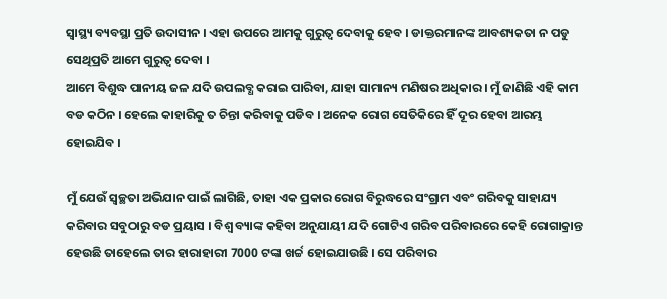ସ୍ୱାସ୍ଥ୍ୟ ବ୍ୟବସ୍ଥା ପ୍ରତି ଉଦାସୀନ । ଏହା ଉପରେ ଆମକୁ ଗୁରୁତ୍ୱ ଦେବାକୁ ହେବ । ଡାକ୍ତରମାନଙ୍କ ଆବଶ୍ୟକତା ନ ପଡୁ ସେଥିପ୍ରତି ଆମେ ଗୁରୁତ୍ୱ ଦେବା ।
ଆମେ ବିଶୁଦ୍ଧ ପାନୀୟ ଜଳ ଯଦି ଉପଲବ୍ଧ କରାଇ ପାରିବା, ଯାହା ସାମାନ୍ୟ ମଣିଷର ଅଧିକାର । ମୁଁ ଜାଣିଛି ଏହି କାମ ବଡ କଠିନ । ହେଲେ କାହାରିକୁ ତ ଚିନ୍ତା କରିବାକୁ ପଡିବ । ଅନେକ ରୋଗ ସେତିକିରେ ହିଁ ଦୂର ହେବା ଆରମ୍ଭ ହୋଇଯିବ ।

ମୁଁ ଯେଉଁ ସ୍ୱଚ୍ଛତା ଅଭିଯାନ ପାଇଁ ଲାଗିଛି, ତାହା ଏକ ପ୍ରକାର ରୋଗ ବିରୁଦ୍ଧରେ ସଂଗ୍ରାମ ଏବଂ ଗରିବକୁ ସାହାଯ୍ୟ କରିବାର ସବୁଠାରୁ ବଡ ପ୍ରୟାସ । ବିଶ୍ୱ ବ୍ୟାଙ୍କ କହିବା ଅନୁଯାୟୀ ଯଦି ଗୋଟିଏ ଗରିବ ପରିବାରରେ କେହି ରୋଗାକ୍ରାନ୍ତ ହେଉଛି ତାହେଲେ ତାର ହାରାହାରୀ 7000 ଟଙ୍କା ଖର୍ଚ୍ଚ ହୋଇଯାଉଛି । ସେ ପରିବାର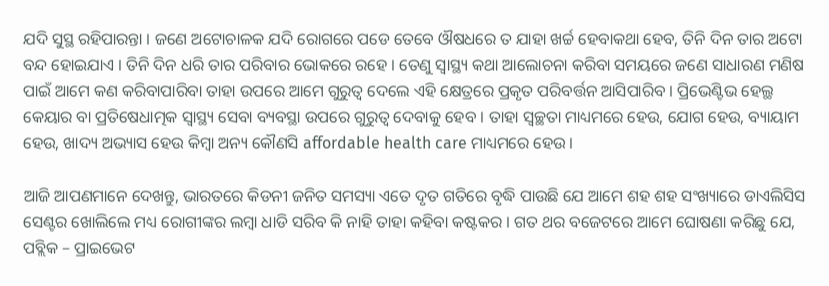ଯଦି ସୁସ୍ଥ ରହିପାରନ୍ତା । ଜଣେ ଅଟୋଚାଳକ ଯଦି ରୋଗରେ ପଡେ ତେବେ ଔଷଧରେ ତ ଯାହା ଖର୍ଚ୍ଚ ହେବାକଥା ହେବ, ତିନି ଦିନ ତାର ଅଟୋ ବନ୍ଦ ହୋଇଯାଏ । ତିନି ଦିନ ଧରି ତାର ପରିବାର ଭୋକରେ ରହେ । ତେଣୁ ସ୍ୱାସ୍ଥ୍ୟ କଥା ଆଲୋଚନା କରିବା ସମୟରେ ଜଣେ ସାଧାରଣ ମଣିଷ ପାଇଁ ଆମେ କଣ କରିବାପାରିବା ତାହା ଉପରେ ଆମେ ଗୁରୁତ୍ୱ ଦେଲେ ଏହି କ୍ଷେତ୍ରରେ ପ୍ରକୃତ ପରିବର୍ତ୍ତନ ଆସିପାରିବ । ପ୍ରିଭେଣ୍ଟିଭ ହେଲ୍ଥ କେୟାର ବା ପ୍ରତିଷେଧାତ୍ମକ ସ୍ୱାସ୍ଥ୍ୟ ସେବା ବ୍ୟବସ୍ଥା ଉପରେ ଗୁରୁତ୍ୱ ଦେବାକୁ ହେବ । ତାହା ସ୍ୱଚ୍ଛତା ମାଧ୍ୟମରେ ହେଉ, ଯୋଗ ହେଉ, ବ୍ୟାୟାମ ହେଉ, ଖାଦ୍ୟ ଅଭ୍ୟାସ ହେଉ କିମ୍ବା ଅନ୍ୟ କୌଣସି affordable health care ମାଧ୍ୟମରେ ହେଉ ।

ଆଜି ଆପଣମାନେ ଦେଖନ୍ତୁ, ଭାରତରେ କିଡନୀ ଜନିତ ସମସ୍ୟା ଏତେ ଦୃତ ଗତିରେ ବୃଦ୍ଧି ପାଉଛି ଯେ ଆମେ ଶହ ଶହ ସଂଖ୍ୟାରେ ଡାଏଲିସିସ ସେଣ୍ଟର ଖୋଲିଲେ ମଧ୍ୟ ରୋଗୀଙ୍କର ଲମ୍ବା ଧାଡି ସରିବ କି ନାହି ତାହା କହିବା କଷ୍ଟକର । ଗତ ଥର ବଜେଟରେ ଆମେ ଘୋଷଣା କରିଛୁ ଯେ, ପବ୍ଲିକ – ପ୍ରାଇଭେଟ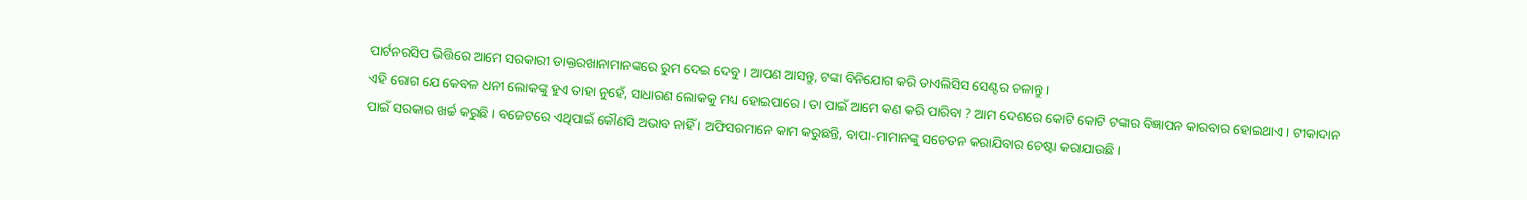ପାର୍ଟନରସିପ ଭିତ୍ତିରେ ଆମେ ସରକାରୀ ଡାକ୍ତରଖାନାମାନଙ୍କରେ ରୁମ ଦେଇ ଦେବୁ । ଆପଣ ଆସନ୍ତୁ, ଟଙ୍କା ବିନିଯୋଗ କରି ଡାଏଲିସିସ ସେଣ୍ଟର ଚଳାନ୍ତୁ ।
ଏହି ରୋଗ ଯେ କେବଳ ଧନୀ ଲୋକଙ୍କୁ ହୁଏ ତାହା ନୁହେଁ, ସାଧାରଣ ଲୋକକୁ ମଧ୍ୟ ହୋଇପାରେ । ତା ପାଇଁ ଆମେ କଣ କରି ପାରିବା ? ଆମ ଦେଶରେ କୋଟି କୋଟି ଟଙ୍କାର ବିଜ୍ଞାପନ କାରବାର ହୋଇଥାଏ । ଟୀକାଦାନ ପାଇଁ ସରକାର ଖର୍ଚ୍ଚ କରୁଛି । ବଜେଟରେ ଏଥିପାଇଁ କୌଣସି ଅଭାବ ନାହିଁ । ଅଫିସରମାନେ କାମ କରୁଛନ୍ତି, ବାପା-ମାମାନଙ୍କୁ ସଚେତନ କରାଯିବାର ଚେଷ୍ଟା କରାଯାଉଛି ।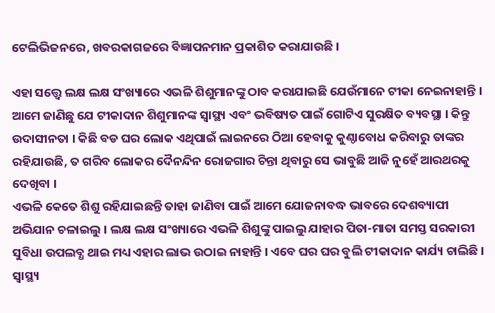ଟେଲିଭିଜନରେ, ଖବରକାଗଜରେ ବିଜ୍ଞାପନମାନ ପ୍ରକାଶିତ କରାଯାଉଛି ।

ଏହା ସତ୍ତ୍ୱେ ଲକ୍ଷ ଲକ୍ଷ ସଂଖ୍ୟାରେ ଏଭଳି ଶିଶୁମାନଙ୍କୁ ଠାବ କରାଯାଇଛି ଯେଉଁମାନେ ଟୀକା ନେଇନାହାନ୍ତି । ଆମେ ଜାଣିଛୁ ଯେ ଟୀକାଦାନ ଶିଶୁମାନଙ୍କ ସ୍ୱାସ୍ଥ୍ୟ ଏବଂ ଭବିଷ୍ୟତ ପାଇଁ ଗୋଟିଏ ସୁରକ୍ଷିତ ବ୍ୟବସ୍ଥା । କିନ୍ତୁ ଉଦାସୀନତା । କିଛି ବଡ ଘର ଲୋକ ଏଥିପାଇଁ ଲାଇନରେ ଠିଆ ହେବାକୁ କୁଣ୍ଠାବୋଧ କରିବାରୁ ତାଙ୍କର ରହିଯାଉଛି, ତ ଗରିବ ଲୋକର ଦୈନନ୍ଦିନ ରୋଜଗାର ଚିନ୍ତା ଥିବାରୁ ସେ ଭାବୁଛି ଆଜି ନୁହେଁ ଆରଥରକୁ ଦେଖିବା ।
ଏଭଳି କେତେ ଶିଶୁ ରହିଯାଇଛନ୍ତି ତାହା ଜାଣିବା ପାଇଁ ଆମେ ଯୋଜନାବଦ୍ଧ ଭାବରେ ଦେଶବ୍ୟାପୀ ଅଭିଯାନ ଚଳାଇଲୁ । ଲକ୍ଷ ଲକ୍ଷ ସଂଖ୍ୟାରେ ଏଭଳି ଶିଶୁଙ୍କୁ ପାଇଲୁ ଯାହାର ପିତା-ମାତା ସମସ୍ତ ସରକାରୀ ସୁବିଧା ଉପଲବ୍ଧ ଥାଇ ମଧ୍ୟ ଏହାର ଲାଭ ଉଠାଇ ନାହାନ୍ତି । ଏବେ ଘର ଘର ବୁଲି ଟୀକାଦାନ କାର୍ଯ୍ୟ ଚାଲିଛି । ସ୍ୱାସ୍ଥ୍ୟ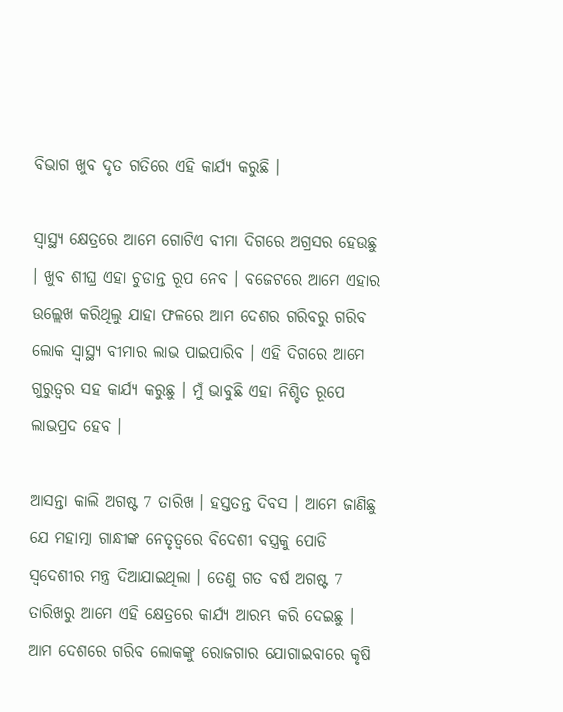ବିଭାଗ ଖୁବ ଦୃତ ଗତିରେ ଏହି କାର୍ଯ୍ୟ କରୁଛି ।

ସ୍ୱାସ୍ଥ୍ୟ କ୍ଷେତ୍ରରେ ଆମେ ଗୋଟିଏ ବୀମା ଦିଗରେ ଅଗ୍ରସର ହେଉଛୁ । ଖୁବ ଶୀଘ୍ର ଏହା ଚୁଡାନ୍ତ ରୂପ ନେବ । ବଜେଟରେ ଆମେ ଏହାର ଉଲ୍ଲେଖ କରିଥିଲୁ ଯାହା ଫଳରେ ଆମ ଦେଶର ଗରିବରୁ ଗରିବ ଲୋକ ସ୍ୱାସ୍ଥ୍ୟ ବୀମାର ଲାଭ ପାଇପାରିବ । ଏହି ଦିଗରେ ଆମେ ଗୁରୁତ୍ୱର ସହ କାର୍ଯ୍ୟ କରୁଛୁ । ମୁଁ ଭାବୁଛି ଏହା ନିଶ୍ଚିତ ରୂପେ ଲାଭପ୍ରଦ ହେବ ।

ଆସନ୍ତା କାଲି ଅଗଷ୍ଟ 7 ତାରିଖ । ହସ୍ତତନ୍ତ ଦିବସ । ଆମେ ଜାଣିଛୁ ଯେ ମହାତ୍ମା ଗାନ୍ଧୀଙ୍କ ନେତୃତ୍ୱରେ ବିଦେଶୀ ବସ୍ତ୍ରକୁ ପୋଡି ସ୍ୱଦେଶୀର ମନ୍ତ୍ର ଦିଆଯାଇଥିଲା । ତେଣୁ ଗତ ବର୍ଷ ଅଗଷ୍ଟ 7 ତାରିଖରୁ ଆମେ ଏହି କ୍ଷେତ୍ରରେ କାର୍ଯ୍ୟ ଆରମ୍ଭ କରି ଦେଇଛୁ । ଆମ ଦେଶରେ ଗରିବ ଲୋକଙ୍କୁ ରୋଜଗାର ଯୋଗାଇବାରେ କୃଷି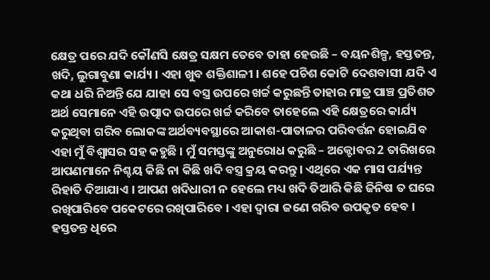କ୍ଷେତ୍ର ପରେ ଯଦି କୌଣସି କ୍ଷେତ୍ର ସକ୍ଷମ ତେବେ ତାହା ହେଉଛି – ବୟନଶିଳ୍ପ, ହସ୍ତତନ୍ତ, ଖଦି, ଲୁଗାବୁଣା କାର୍ଯ୍ୟ । ଏହା ଖୁବ ଶକ୍ତିଶାଳୀ । ଶହେ ପଚିଶ କୋଟି ଦେଶବାସୀ ଯଦି ଏ କଥା ଧରି ନିଅନ୍ତି ଯେ ଯାହା ସେ ବସ୍ତ୍ର ଉପରେ ଖର୍ଚ୍ଚ କରୁଛନ୍ତି ତାହାର ମାତ୍ର ପାଞ୍ଚ ପ୍ରତିଶତ ଅର୍ଥ ସେମାନେ ଏହି ଉତ୍ପାଦ ଉପରେ ଖର୍ଚ୍ଚ କରିବେ ତାହେଲେ ଏହି କ୍ଷେତ୍ରରେ କାର୍ଯ୍ୟ କରୁଥିବା ଗରିବ ଲୋକଙ୍କ ଅର୍ଥବ୍ୟବସ୍ଥାରେ ଆକାଶ-ପାତାଳର ପରିବର୍ତ୍ତନ ହୋଇଯିବ ଏହା ମୁଁ ବିଶ୍ୱାସର ସହ କହୁଛି । ମୁଁ ସମସ୍ତଙ୍କୁ ଅନୁରୋଧ କରୁଛି – ଅକ୍ଟୋବର 2 ତାରିଖରେ ଆପଣମାନେ ନିଶ୍ଚୟ କିଛି ନା କିଛି ଖଦି ବସ୍ତ୍ର କ୍ରୟ କରନ୍ତୁ । ଏଥିରେ ଏକ ମାସ ପର୍ଯ୍ୟନ୍ତ ରିହାତି ଦିଆଯାଏ । ଆପଣ ଖଦିଧାରୀ ନ ହେଲେ ମଧ୍ୟ ଖଦି ତିଆରି କିଛି ଜିନିଷ ତ ଘରେ ରଖିପାରିବେ ପକେଟରେ ରଖିପାରିବେ । ଏହା ଦ୍ୱାରା ଜଣେ ଗରିବ ଉପକୃତ ହେବ । ହସ୍ତତନ୍ତ ଧିରେ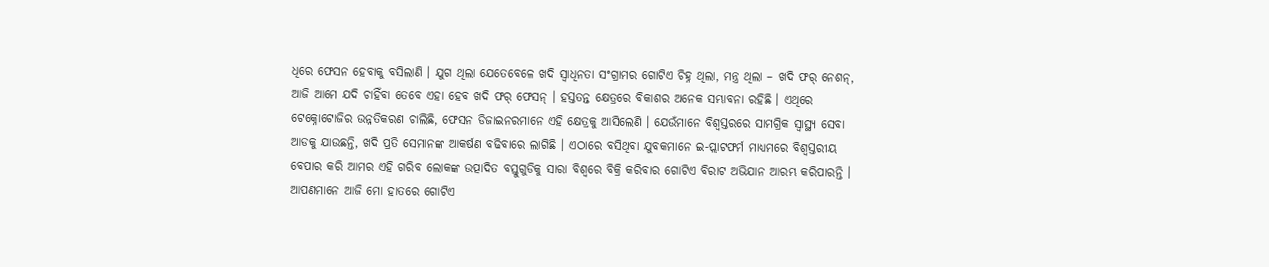ଧିରେ ଫେସନ ହେବାକୁ ବସିଲାଣି । ଯୁଗ ଥିଲା ଯେତେବେଳେ ଖଦି ସ୍ୱାଧିନତା ସଂଗ୍ରାମର ଗୋଟିଏ ଚିହ୍ନ ଥିଲା, ମନ୍ତ୍ର ଥିଲା – ଖଦି ଫର୍ ନେଶନ୍, ଆଜି ଆମେ ଯଦି ଚାହିଁବା ତେବେ ଏହା ହେବ ଖଦି ଫର୍ ଫେସନ୍ । ହସ୍ତତନ୍ତ କ୍ଷେତ୍ରରେ ବିକାଶର ଅନେକ ସମ୍ଭାବନା ରହିଛି । ଏଥିରେ ଟେକ୍ନୋଟୋଜିର ଉନ୍ନତିକରଣ ଚାଲିଛି, ଫେସନ ଡିଜାଇନରମାନେ ଏହି କ୍ଷେତ୍ରକୁ ଆସିଲେଣି । ଯେଉଁମାନେ ବିଶ୍ୱସ୍ତରରେ ସାମଗ୍ରିକ ସ୍ୱାସ୍ଥ୍ୟ ସେବା ଆଡକୁ ଯାଉଛନ୍ତି, ଖଦି ପ୍ରତି ସେମାନଙ୍କ ଆକର୍ଷଣ ବଢିବାରେ ଲାଗିଛି । ଏଠାରେ ବସିଥିବା ଯୁବକମାନେ ଇ-ପ୍ଲାଟଫର୍ମ ମାଧ୍ୟମରେ ବିଶ୍ଵସ୍ତରୀୟ ବେପାର କରି ଆମର ଏହି ଗରିବ ଲୋକଙ୍କ ଉତ୍ପାଦିତ ବସ୍ତୁଗୁଡିକୁ ସାରା ବିଶ୍ୱରେ ବିକ୍ରି କରିବାର ଗୋଟିଏ ବିରାଟ ଅଭିଯାନ ଆରମ୍ଭ କରିପାରନ୍ତି । ଆପଣମାନେ ଆଜି ମୋ ହାତରେ ଗୋଟିଏ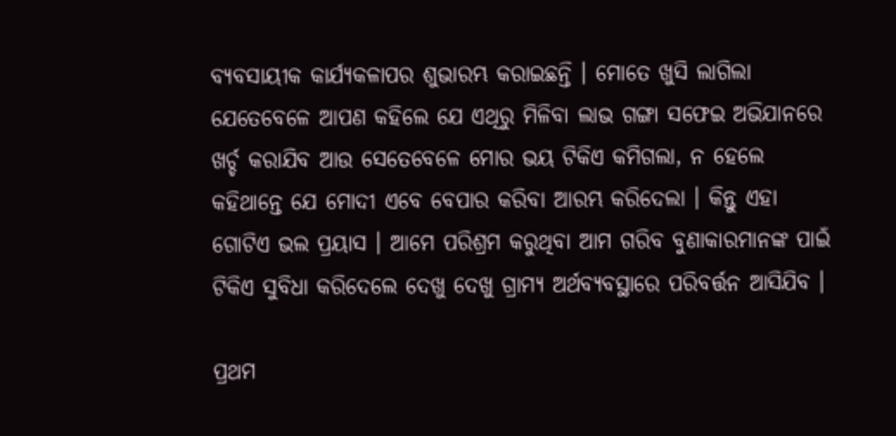ବ୍ୟବସାୟୀକ କାର୍ଯ୍ୟକଳାପର ଶୁଭାରମ୍ଭ କରାଇଛନ୍ତି । ମୋତେ ଖୁସି ଲାଗିଲା ଯେତେବେଳେ ଆପଣ କହିଲେ ଯେ ଏଥିରୁ ମିଳିବା ଲାଭ ଗଙ୍ଗା ସଫେଇ ଅଭିଯାନରେ ଖର୍ଚ୍ଚ କରାଯିବ ଆଉ ସେତେବେଳେ ମୋର ଭୟ ଟିକିଏ କମିଗଲା, ନ ହେଲେ କହିଥାନ୍ତେ ଯେ ମୋଦୀ ଏବେ ବେପାର କରିବା ଆରମ୍ଭ କରିଦେଲା । କିନ୍ତୁ ଏହା ଗୋଟିଏ ଭଲ ପ୍ରୟାସ । ଆମେ ପରିଶ୍ରମ କରୁଥିବା ଆମ ଗରିବ ବୁଣାକାରମାନଙ୍କ ପାଇଁ ଟିକିଏ ସୁବିଧା କରିଦେଲେ ଦେଖୁ ଦେଖୁ ଗ୍ରାମ୍ୟ ଅର୍ଥବ୍ୟବସ୍ଥାରେ ପରିବର୍ତ୍ତନ ଆସିଯିବ ।

ପ୍ରଥମ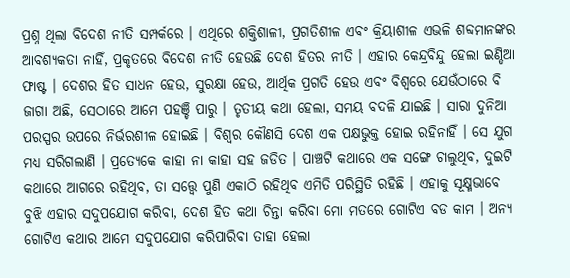ପ୍ରଶ୍ନ ଥିଲା ବିଦେଶ ନୀତି ସମ୍ପର୍କରେ । ଏଥିରେ ଶକ୍ତିଶାଳୀ, ପ୍ରଗତିଶୀଳ ଏବଂ କ୍ରିୟାଶୀଳ ଏଭଳି ଶବ୍ଦମାନଙ୍କର ଆବଶ୍ୟକତା ନାହିଁ, ପ୍ରକୃତରେ ବିଦେଶ ନୀତି ହେଉଛି ଦେଶ ହିତର ନୀତି । ଏହାର କେନ୍ଦ୍ରବିନ୍ଦୁ ହେଲା ଇଣ୍ଡିଆ ଫାଷ୍ଟ । ଦେଶର ହିତ ସାଧନ ହେଉ, ସୁରକ୍ଷା ହେଉ, ଆର୍ଥିକ ପ୍ରଗତି ହେଉ ଏବଂ ବିଶ୍ୱରେ ଯେଉଁଠାରେ ବି ଜାଗା ଅଛି, ସେଠାରେ ଆମେ ପହଞ୍ଚି ପାରୁ । ତୃତୀୟ କଥା ହେଲା, ସମୟ ବଦଳି ଯାଇଛି । ସାରା ଦୁନିଆ ପରସ୍ପର ଉପରେ ନିର୍ଭରଶୀଳ ହୋଇଛି । ବିଶ୍ୱର କୌଣସି ଦେଶ ଏକ ପକ୍ଷଭୁକ୍ତ ହୋଇ ରହିନାହିଁ । ସେ ଯୁଗ ମଧ୍ୟ ସରିଗଲାଣି । ପ୍ରତ୍ୟେକେ କାହା ନା କାହା ସହ ଜଡିତ । ପାଞ୍ଚଟି କଥାରେ ଏକ ସଙ୍ଗେ ଚାଲୁଥିବ, ଦୁଇଟି କଥାରେ ଆଗରେ ରହିଥିବ, ତା ସତ୍ତ୍ୱେ ପୁଣି ଏକାଠି ରହିଥିବ ଏମିତି ପରିସ୍ଥିତି ରହିଛି । ଏହାକୁ ସୂକ୍ଷ୍ମଭାବେ ବୁଝି ଏହାର ସଦୁପଯୋଗ କରିବା, ଦେଶ ହିତ କଥା ଚିନ୍ତା କରିବା ମୋ ମତରେ ଗୋଟିଏ ବଡ କାମ । ଅନ୍ୟ ଗୋଟିଏ କଥାର ଆମେ ସଦୁପଯୋଗ କରିପାରିବା ତାହା ହେଲା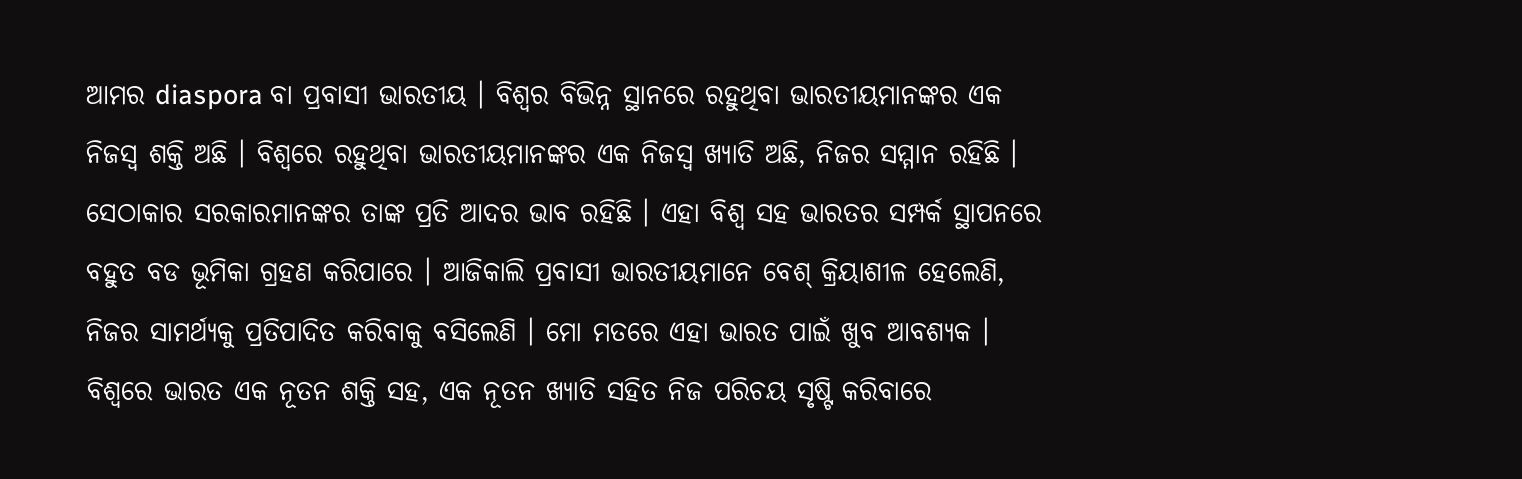ଆମର diaspora ବା ପ୍ରବାସୀ ଭାରତୀୟ । ବିଶ୍ୱର ବିଭିନ୍ନ ସ୍ଥାନରେ ରହୁଥିବା ଭାରତୀୟମାନଙ୍କର ଏକ ନିଜସ୍ୱ ଶକ୍ତି ଅଛି । ବିଶ୍ୱରେ ରହୁଥିବା ଭାରତୀୟମାନଙ୍କର ଏକ ନିଜସ୍ୱ ଖ୍ୟାତି ଅଛି, ନିଜର ସମ୍ମାନ ରହିଛି । ସେଠାକାର ସରକାରମାନଙ୍କର ତାଙ୍କ ପ୍ରତି ଆଦର ଭାବ ରହିଛି । ଏହା ବିଶ୍ୱ ସହ ଭାରତର ସମ୍ପର୍କ ସ୍ଥାପନରେ ବହୁତ ବଡ ଭୂମିକା ଗ୍ରହଣ କରିପାରେ । ଆଜିକାଲି ପ୍ରବାସୀ ଭାରତୀୟମାନେ ବେଶ୍ କ୍ରିୟାଶୀଳ ହେଲେଣି, ନିଜର ସାମର୍ଥ୍ୟକୁ ପ୍ରତିପାଦିତ କରିବାକୁ ବସିଲେଣି । ମୋ ମତରେ ଏହା ଭାରତ ପାଇଁ ଖୁବ ଆବଶ୍ୟକ । ବିଶ୍ୱରେ ଭାରତ ଏକ ନୂତନ ଶକ୍ତି ସହ, ଏକ ନୂତନ ଖ୍ୟାତି ସହିତ ନିଜ ପରିଚୟ ସୃଷ୍ଟି କରିବାରେ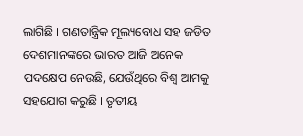ଲାଗିଛି । ଗଣତାନ୍ତ୍ରିକ ମୂଲ୍ୟବୋଧ ସହ ଜଡିତ ଦେଶମାନଙ୍କରେ ଭାରତ ଆଜି ଅନେକ ପଦକ୍ଷେପ ନେଉଛି, ଯେଉଁଥିରେ ବିଶ୍ୱ ଆମକୁ ସହଯୋଗ କରୁଛି । ତୃତୀୟ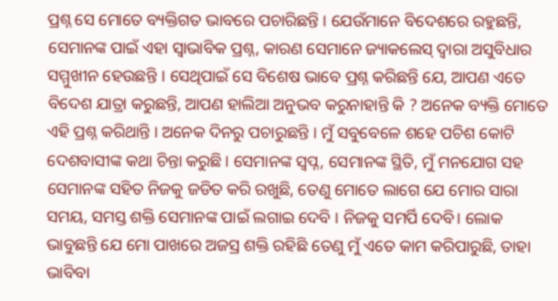ପ୍ରଶ୍ନ ସେ ମୋତେ ବ୍ୟକ୍ତିଗତ ଭାବରେ ପଚାରିଛନ୍ତି । ଯେଉଁମାନେ ବିଦେଶରେ ରହୁଛନ୍ତି, ସେମାନଙ୍କ ପାଇଁ ଏହା ସ୍ୱାଭାବିକ ପ୍ରଶ୍ନ, କାରଣ ସେମାନେ ଜ୍ୟାକଲେସ୍ ଦ୍ୱାରା ଅସୁବିଧାର ସମ୍ମୁଖୀନ ହେଉଛନ୍ତି । ସେଥିପାଇଁ ସେ ବିଶେଷ ଭାବେ ପ୍ରଶ୍ନ କରିଛନ୍ତି ଯେ, ଆପଣ ଏତେ ବିଦେଶ ଯାତ୍ରା କରୁଛନ୍ତି, ଆପଣ ହାଲିଆ ଅନୁଭବ କରୁନାହାନ୍ତି କି ? ଅନେକ ବ୍ୟକ୍ତି ମୋତେ ଏହି ପ୍ରଶ୍ନ କରିଥାନ୍ତି । ଅନେକ ଦିନରୁ ପଚାରୁଛନ୍ତି । ମୁଁ ସବୁବେଳେ ଶହେ ପଚିଶ କୋଟି ଦେଶବାସୀଙ୍କ କଥା ଚିନ୍ତା କରୁଛି । ସେମାନଙ୍କ ସ୍ୱପ୍ନ, ସେମାନଙ୍କ ସ୍ଥିତି, ମୁଁ ମନଯୋଗ ସହ ସେମାନଙ୍କ ସହିତ ନିଜକୁ ଜଡିତ କରି ରଖୁଛି, ତେଣୁ ମୋତେ ଲାଗେ ଯେ ମୋର ସାରା ସମୟ, ସମସ୍ତ ଶକ୍ତି ସେମାନଙ୍କ ପାଇଁ ଲଗାଇ ଦେବି । ନିଜକୁ ସମର୍ପି ଦେବି। ଲୋକ ଭାବୁଛନ୍ତି ଯେ ମୋ ପାଖରେ ଅଜସ୍ର ଶକ୍ତି ରହିଛି ତେଣୁ ମୁଁ ଏତେ କାମ କରିପାରୁଛି, ତାହା ଭାବିବା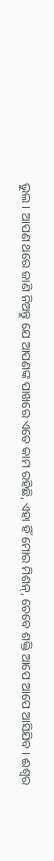ଭୁଲ । ଆପଣ ଥରେ ଜାଣି ନିଅନ୍ତୁ ଯେ ଆପଣଙ୍କ ପାଖରେ ଏତେ କାମ ରହିଛି, ଏହା ହିଁ ମୋର ମିଶନ୍, ତେବେ ଶକ୍ତି ଆପେ ଆପେ ଆସିଯିବ । ଈଶ୍ୱର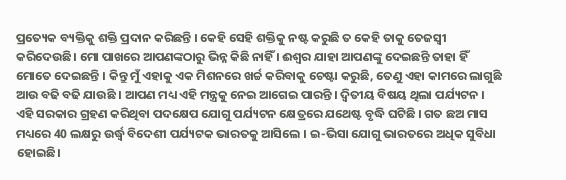ପ୍ରତ୍ୟେକ ବ୍ୟକ୍ତିକୁ ଶକ୍ତି ପ୍ରଦାନ କରିଛନ୍ତି । କେହି ସେହି ଶକ୍ତିକୁ ନଷ୍ଟ କରୁଛି ତ କେହି ତାକୁ ତେଜସ୍ୱୀ କରିଦେଉଛି। ମୋ ପାଖରେ ଆପଣଙ୍କଠାରୁ ଭିନ୍ନ କିଛି ନାହିଁ । ଈଶ୍ୱର ଯାହା ଆପଣଙ୍କୁ ଦେଇଛନ୍ତି ତାହା ହିଁ ମୋତେ ଦେଇଛନ୍ତି । କିନ୍ତୁ ମୁଁ ଏହାକୁ ଏକ ମିଶନରେ ଖର୍ଚ୍ଚ କରିବାକୁ ଚେଷ୍ଟା କରୁଛି, ତେଣୁ ଏହା କାମରେ ଲାଗୁଛି ଆଉ ବଢି ବଢି ଯାଉଛି । ଆପଣ ମଧ୍ୟ ଏହି ମନ୍ତ୍ରକୁ ନେଇ ଆଗେଇ ପାରନ୍ତି । ଦ୍ୱିତୀୟ ବିଷୟ ଥିଲା ପର୍ଯ୍ୟଟନ । ଏହି ସରକାର ଗ୍ରହଣ କରିଥିବା ପଦକ୍ଷେପ ଯୋଗୁ ପର୍ଯ୍ୟଟନ କ୍ଷେତ୍ରରେ ଯଥେଷ୍ଟ ବୃଦ୍ଧି ଘଟିଛି । ଗତ ଛଅ ମାସ ମଧ୍ୟରେ 40 ଲକ୍ଷରୁ ଉର୍ଦ୍ଧ୍ଵ ବିଦେଶୀ ପର୍ଯ୍ୟଟକ ଭାରତକୁ ଆସିଲେ । ଇ-ଭିସା ଯୋଗୁ ଭାରତରେ ଅଧିକ ସୁବିଧା ହୋଇଛି।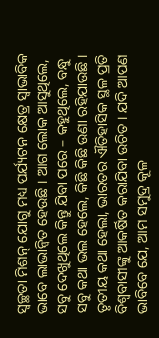ସ୍ୱଚ୍ଛତା ମିଶନ୍ ଯୋଗୁ ମଧ୍ୟ ପର୍ଯ୍ୟଟନ କ୍ଷେତ୍ର ସ୍ୱାଭାବିକ ଭାବେ ଲାଭାନ୍ୱିତ ହେଉଛି । ଆଗ ଲୋକ ଆସୁଥିଲେ, ସବୁ ଦେଖୁଥିଲେ କିନ୍ତୁ ଯିବା ପରେ – କହୁଥିଲେ, ବନ୍ଧୁ ସବୁ କଥା ଭଲ ହେଲେ, କିଛି କିଛି ଉଣା ରହିଯାଉଛି । ତୃତୀୟ କଥା ହେଲା, ଭାରତର ଐତିହାସିକ ସ୍ଥଳ ପ୍ରତି ବିଶ୍ୱବାସୀଙ୍କୁ ଆକର୍ଷିତ କରାଯିବା ଉଚିତ । ଯଦି ଆପଣ ଭାବିବେ ଯେ, ଆମ ସମୁଦ୍ର କୂଳ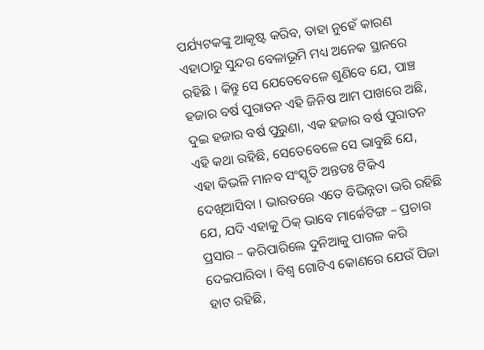ପର୍ଯ୍ୟଟକଙ୍କୁ ଆକୃଷ୍ଟ କରିବ, ତାହା ନୁହେଁ କାରଣ ଏହାଠାରୁ ସୁନ୍ଦର ବେଳାଭୂମି ମଧ୍ୟ ଅନେକ ସ୍ଥାନରେ ରହିଛି । କିନ୍ତୁ ସେ ଯେତେବେଳେ ଶୁଣିବେ ଯେ, ପାଞ୍ଚ ହଜାର ବର୍ଷ ପୁରାତନ ଏହି ଜିନିଷ ଆମ ପାଖରେ ଅଛି, ଦୁଇ ହଜାର ବର୍ଷ ପୁରୁଣା, ଏକ ହଜାର ବର୍ଷ ପୁରାତନ ଏହି କଥା ରହିଛି, ସେତେବେଳେ ସେ ଭାବୁଛି ଯେ, ଏହା କିଭଳି ମାନବ ସଂସ୍କୃତି ଅନ୍ତତଃ ଟିକିଏ ଦେଖିଆସିବା । ଭାରତରେ ଏତେ ବିଭିନ୍ନତା ଭରି ରହିଛି ଯେ, ଯଦି ଏହାକୁ ଠିକ୍ ଭାବେ ମାର୍କେଟିଙ୍ଗ – ପ୍ରଚାର ପ୍ରସାର – କରିପାରିଲେ ଦୁନିଆକୁ ପାଗଳ କରି ଦେଇପାରିବା । ବିଶ୍ୱ ଗୋଟିଏ କୋଣରେ ଯେଉଁ ପିଜା ହାଟ ରହିଛି,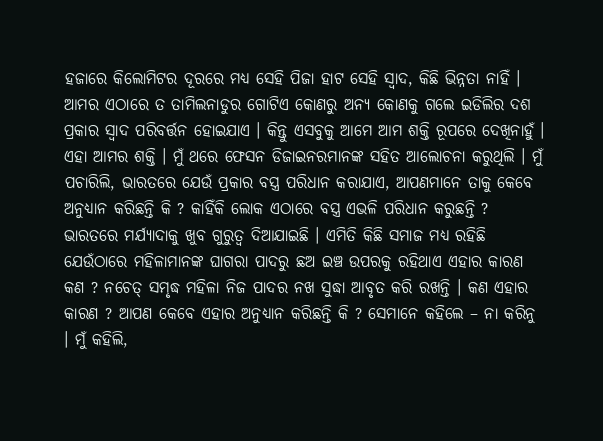ହଜାରେ କିଲୋମିଟର ଦୂରରେ ମଧ୍ୟ ସେହି ପିଜା ହାଟ ସେହି ସ୍ୱାଦ, କିଛି ଭିନ୍ନତା ନାହିଁ । ଆମର ଏଠାରେ ତ ତାମିଲନାଡୁର ଗୋଟିଏ କୋଣରୁ ଅନ୍ୟ କୋଣକୁ ଗଲେ ଇଡିଲିର ଦଶ ପ୍ରକାର ସ୍ୱାଦ ପରିବର୍ତ୍ତନ ହୋଇଯାଏ । କିନ୍ତୁ ଏସବୁକୁ ଆମେ ଆମ ଶକ୍ତି ରୂପରେ ଦେଖିନାହୁଁ । ଏହା ଆମର ଶକ୍ତି । ମୁଁ ଥରେ ଫେସନ ଡିଜାଇନରମାନଙ୍କ ସହିତ ଆଲୋଚନା କରୁଥିଲି । ମୁଁ ପଚାରିଲି, ଭାରତରେ ଯେଉଁ ପ୍ରକାର ବସ୍ତ୍ର ପରିଧାନ କରାଯାଏ, ଆପଣମାନେ ତାକୁ କେବେ ଅନୁଧ୍ୟାନ କରିଛନ୍ତି କି ? କାହିଁକି ଲୋକ ଏଠାରେ ବସ୍ତ୍ର ଏଭଳି ପରିଧାନ କରୁଛନ୍ତି ? ଭାରତରେ ମର୍ଯ୍ୟାଦାକୁ ଖୁବ ଗୁରୁତ୍ୱ ଦିଆଯାଇଛି । ଏମିତି କିଛି ସମାଜ ମଧ୍ୟ ରହିଛି ଯେଉଁଠାରେ ମହିଳାମାନଙ୍କ ଘାଗରା ପାଦରୁ ଛଅ ଇଞ୍ଚ ଉପରକୁ ରହିଥାଏ ଏହାର କାରଣ କଣ ? ନଚେତ୍ ସମୃଦ୍ଧ ମହିଳା ନିଜ ପାଦର ନଖ ସୁଦ୍ଧା ଆବୃତ କରି ରଖନ୍ତି । କଣ ଏହାର କାରଣ ? ଆପଣ କେବେ ଏହାର ଅନୁଧ୍ୟାନ କରିଛନ୍ତି କି ? ସେମାନେ କହିଲେ – ନା କରିନୁ । ମୁଁ କହିଲି,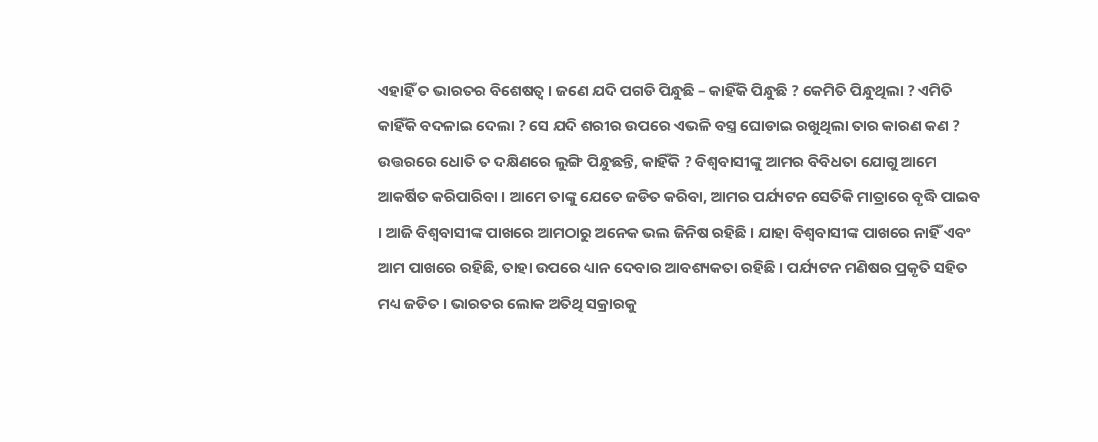ଏହାହିଁ ତ ଭାରତର ବିଶେଷତ୍ୱ । ଜଣେ ଯଦି ପଗଡି ପିନ୍ଧୁଛି – କାହିଁକି ପିନ୍ଧୁଛି ? କେମିତି ପିନ୍ଧୁଥିଲା ? ଏମିତି କାହିଁକି ବଦଳାଇ ଦେଲା ? ସେ ଯଦି ଶରୀର ଉପରେ ଏଭଳି ବସ୍ତ୍ର ଘୋଡାଇ ରଖୁଥିଲା ତାର କାରଣ କଣ ? ଉତ୍ତରରେ ଧୋତି ତ ଦକ୍ଷିଣରେ ଲୁଙ୍ଗି ପିନ୍ଧୁଛନ୍ତି, କାହିଁକି ? ବିଶ୍ୱବାସୀଙ୍କୁ ଆମର ବିବିଧତା ଯୋଗୁ ଆମେ ଆକର୍ଷିତ କରିପାରିବା । ଆମେ ତାଙ୍କୁ ଯେତେ ଜଡିତ କରିବା, ଆମର ପର୍ଯ୍ୟଟନ ସେତିକି ମାତ୍ରାରେ ବୃଦ୍ଧି ପାଇବ । ଆଜି ବିଶ୍ୱବାସୀଙ୍କ ପାଖରେ ଆମଠାରୁ ଅନେକ ଭଲ ଜିନିଷ ରହିଛି । ଯାହା ବିଶ୍ୱବାସୀଙ୍କ ପାଖରେ ନାହିଁ ଏବଂ ଆମ ପାଖରେ ରହିଛି, ତାହା ଉପରେ ଧ୍ୟାନ ଦେବାର ଆବଶ୍ୟକତା ରହିଛି । ପର୍ଯ୍ୟଟନ ମଣିଷର ପ୍ରକୃତି ସହିତ ମଧ୍ୟ ଜଡିତ । ଭାରତର ଲୋକ ଅତିଥି ସକ୍ରାରକୁ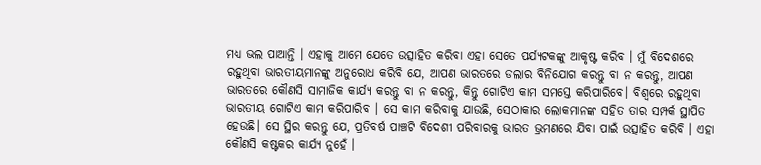ମଧ୍ୟ ଭଲ ପାଆନ୍ତି । ଏହାକୁ ଆମେ ଯେତେ ଉତ୍ସାହିତ କରିବା ଏହା ସେତେ ପର୍ଯ୍ୟଟକଙ୍କୁ ଆକୃଷ୍ଟ କରିବ । ମୁଁ ବିଦେଶରେ ରହୁଥିବା ଭାରତୀୟମାନଙ୍କୁ ଅନୁରୋଧ କରିବି ଯେ, ଆପଣ ଭାରତରେ ଡଲାର ବିନିଯୋଗ କରନ୍ତୁ ବା ନ କରନ୍ତୁ, ଆପଣ ଭାରତରେ କୌଣସି ସାମାଜିକ କାର୍ଯ୍ୟ କରନ୍ତୁ ବା ନ କରନ୍ତୁ, କିନ୍ତୁ ଗୋଟିଏ କାମ ସମସ୍ତେ କରିପାରିବେ। ବିଶ୍ୱରେ ରହୁଥିବା ଭାରତୀୟ ଗୋଟିଏ କାମ କରିପାରିବ । ସେ କାମ କରିବାକୁ ଯାଉଛି, ସେଠାକାର ଲୋକମାନଙ୍କ ସହିତ ତାର ସମ୍ପର୍କ ସ୍ଥାପିତ ହେଉଛି। ସେ ସ୍ଥିର କରନ୍ତୁ ଯେ, ପ୍ରତିବର୍ଷ ପାଞ୍ଚଟି ବିଦେଶୀ ପରିବାରକୁ ଭାରତ ଭ୍ରମଣରେ ଯିବା ପାଇଁ ଉତ୍ସାହିତ କରିବି । ଏହା କୌଣସି କଷ୍ଟକର କାର୍ଯ୍ୟ ନୁହେଁ ।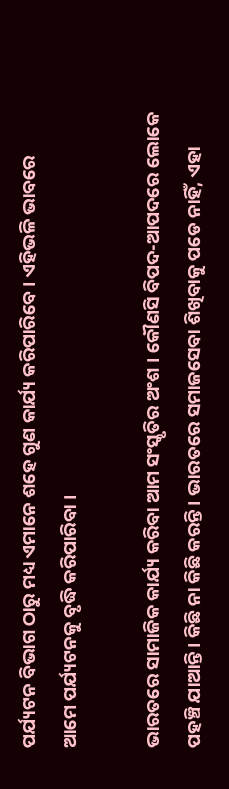ପର୍ଯ୍ୟଟନ ବିଭାଗ ଠାରୁ ମଧ୍ୟ ଏମାନେ ଶହେ ଗୁଣ କାର୍ଯ୍ୟ କରିପାରିବେ । ଏହିଭଳି ଭାବରେ ଆମେ ପର୍ଯ୍ୟଟନକୁ ବୃଦ୍ଧି କରିପାରିବା ।

ଭାରତରେ ସାମାଜିକ କାର୍ଯ୍ୟ କରିବା ଆମ ସଂସ୍କୃତିର ଅଂଶ । କୌଣସି ବିପଦ-ଆପଦରେ ଲୋକେ ପହଞ୍ଚି ଯାଆନ୍ତି। କିଛି ନା କିଛି କରନ୍ତି । ଭାରତରେ ସମାଜସେବା ଶିଖିବାକୁ ପଡେ ନାହିଁ, ଏହା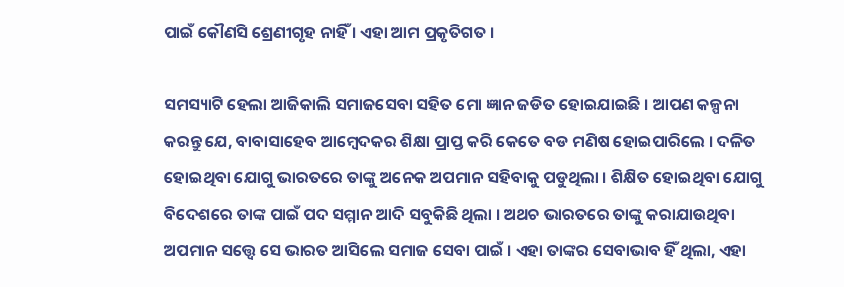ପାଇଁ କୌଣସି ଶ୍ରେଣୀଗୃହ ନାହିଁ । ଏହା ଆମ ପ୍ରକୃତିଗତ ।

ସମସ୍ୟାଟି ହେଲା ଆଜିକାଲି ସମାଜସେବା ସହିତ ମୋ ଜ୍ଞାନ ଜଡିତ ହୋଇଯାଇଛି । ଆପଣ କଳ୍ପନା କରନ୍ତୁ ଯେ, ବାବାସାହେବ ଆମ୍ବେଦକର ଶିକ୍ଷା ପ୍ରାପ୍ତ କରି କେତେ ବଡ ମଣିଷ ହୋଇପାରିଲେ । ଦଳିତ ହୋଇଥିବା ଯୋଗୁ ଭାରତରେ ତାଙ୍କୁ ଅନେକ ଅପମାନ ସହିବାକୁ ପଡୁଥିଲା । ଶିକ୍ଷିତ ହୋଇଥିବା ଯୋଗୁ ବିଦେଶରେ ତାଙ୍କ ପାଇଁ ପଦ ସମ୍ମାନ ଆଦି ସବୁକିଛି ଥିଲା । ଅଥଚ ଭାରତରେ ତାଙ୍କୁ କରାଯାଉଥିବା ଅପମାନ ସତ୍ତ୍ୱେ ସେ ଭାରତ ଆସିଲେ ସମାଜ ସେବା ପାଇଁ । ଏହା ତାଙ୍କର ସେବାଭାବ ହିଁ ଥିଲା, ଏହା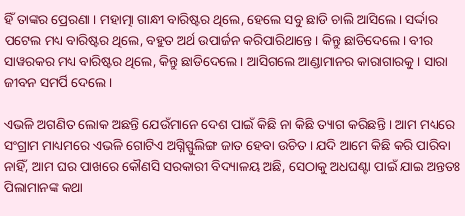ହିଁ ତାଙ୍କର ପ୍ରେରଣା । ମହାତ୍ମା ଗାନ୍ଧୀ ବାରିଷ୍ଟର ଥିଲେ, ହେଲେ ସବୁ ଛାଡି ଚାଲି ଆସିଲେ । ସର୍ଦ୍ଦାର ପଟେଲ ମଧ୍ୟ ବାରିଷ୍ଟର ଥିଲେ, ବହୁତ ଅର୍ଥ ଉପାର୍ଜନ କରିପାରିଥାନ୍ତେ । କିନ୍ତୁ ଛାଡିଦେଲେ । ବୀର ସାୱରକର ମଧ୍ୟ ବାରିଷ୍ଟର ଥିଲେ, କିନ୍ତୁ ଛାଡିଦେଲେ । ଆସିଗଲେ ଆଣ୍ଡାମାନର କାରାଗାରକୁ । ସାରା ଜୀବନ ସମର୍ପି ଦେଲେ ।

ଏଭଳି ଅଗଣିତ ଲୋକ ଅଛନ୍ତି ଯେଉଁମାନେ ଦେଶ ପାଇଁ କିଛି ନା କିଛି ତ୍ୟାଗ କରିଛନ୍ତି । ଆମ ମଧ୍ୟରେ ସଂଗ୍ରାମ ମାଧ୍ୟମରେ ଏଭଳି ଗୋଟିଏ ଅଗ୍ନିସ୍ଫୁଲିଙ୍ଗ ଜାତ ହେବା ଉଚିତ । ଯଦି ଆମେ କିଛି କରି ପାରିବା ନାହିଁ, ଆମ ଘର ପାଖରେ କୌଣସି ସରକାରୀ ବିଦ୍ୟାଳୟ ଅଛି, ସେଠାକୁ ଅଧଘଣ୍ଟା ପାଇଁ ଯାଇ ଅନ୍ତତଃ ପିଲାମାନଙ୍କ କଥା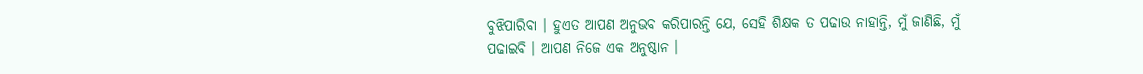ବୁଝିପାରିବା । ହୁଏତ ଆପଣ ଅନୁଭବ କରିପାରନ୍ତି ଯେ, ସେହି ଶିକ୍ଷକ ତ ପଢାଉ ନାହାନ୍ତି, ମୁଁ ଜାଣିଛି, ମୁଁ ପଢାଇବି । ଆପଣ ନିଜେ ଏକ ଅନୁଷ୍ଠାନ ।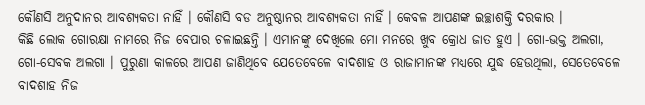କୌଣସି ଅନୁଦାନର ଆବଶ୍ୟକତା ନାହିଁ । କୌଣସି ବଡ ଅନୁଷ୍ଠାନର ଆବଶ୍ୟକତା ନାହିଁ । କେବଳ ଆପଣଙ୍କ ଇଚ୍ଛାଶକ୍ତି ଦରକାର ।
କିଛି ଲୋକ ଗୋରକ୍ଷା ନାମରେ ନିଜ ବେପାର ଚଳାଇଛନ୍ତି । ଏମାନଙ୍କୁ ଦେଖିଲେ ମୋ ମନରେ ଖୁବ କ୍ରୋଧ ଜାତ ହୁଏ । ଗୋ-ଭକ୍ତ ଅଲଗା, ଗୋ-ସେବକ ଅଲଗା । ପୁରୁଣା କାଳରେ ଆପଣ ଜାଣିଥିବେ ଯେତେବେଳେ ବାଦଶାହ ଓ ରାଜାମାନଙ୍କ ମଧ୍ୟରେ ଯୁଦ୍ଧ ହେଉଥିଲା, ସେତେବେଳେ ବାଦଶାହ ନିଜ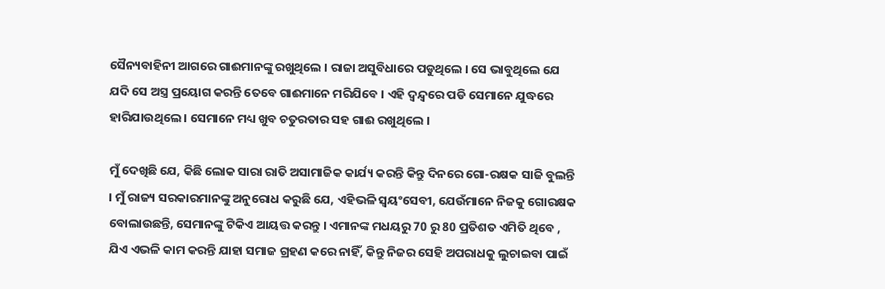ସୈନ୍ୟବାହିନୀ ଆଗରେ ଗାଈମାନଙ୍କୁ ରଖୁଥିଲେ । ରାଜା ଅସୁବିଧାରେ ପଡୁଥିଲେ । ସେ ଭାବୁଥିଲେ ଯେ ଯଦି ସେ ଅସ୍ତ୍ର ପ୍ରୟୋଗ କରନ୍ତି ତେବେ ଗାଈମାନେ ମରିଯିବେ । ଏହି ଦ୍ୱନ୍ଦ୍ୱରେ ପଡି ସେମାନେ ଯୁଦ୍ଧରେ ହାରିଯାଉଥିଲେ । ସେମାନେ ମଧ୍ୟ ଖୁବ ଚତୁରତାର ସହ ଗାଈ ରଖୁଥିଲେ ।

ମୁଁ ଦେଖିଛି ଯେ, କିଛି ଲୋକ ସାରା ରାତି ଅସାମାଜିକ କାର୍ଯ୍ୟ କରନ୍ତି କିନ୍ତୁ ଦିନରେ ଗୋ-ରକ୍ଷକ ସାଜି ବୁଲନ୍ତି । ମୁଁ ରାଜ୍ୟ ସରକାରମାନଙ୍କୁ ଅନୁରୋଧ କରୁଛି ଯେ, ଏହିଭଳି ସ୍ୱୟଂସେବୀ, ଯେଉଁମାନେ ନିଜକୁ ଗୋରକ୍ଷକ ବୋଲାଉଛନ୍ତି, ସେମାନଙ୍କୁ ଟିକିଏ ଆୟତ୍ତ କରନ୍ତୁ । ଏମାନଙ୍କ ମଧୟରୁ 70 ରୁ 80 ପ୍ରତିଶତ ଏମିତି ଥିବେ , ଯିଏ ଏଭଳି କାମ କରନ୍ତି ଯାହା ସମାଜ ଗ୍ରହଣ କରେ ନାହିଁ, କିନ୍ତୁ ନିଜର ସେହି ଅପରାଧକୁ ଲୁଚାଇବା ପାଇଁ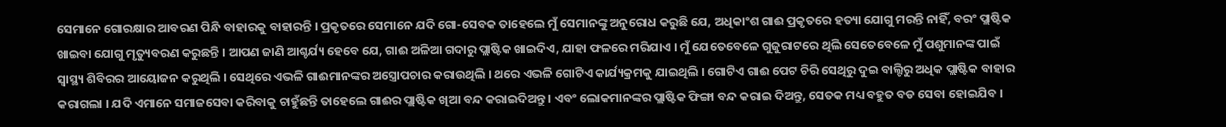ସେମାନେ ଗୋରକ୍ଷାର ଆବରଣ ପିନ୍ଧି ବାହାରକୁ ବାହାରନ୍ତି । ପ୍ରକୃତରେ ସେମାନେ ଯଦି ଗୋ-ସେବକ ତାହେଲେ ମୁଁ ସେମାନଙ୍କୁ ଅନୁରୋଧ କରୁଛି ଯେ, ଅଧିକାଂଶ ଗାଈ ପ୍ରକୃତରେ ହତ୍ୟା ଯୋଗୁ ମରନ୍ତି ନାହିଁ, ବରଂ ପ୍ଲାଷ୍ଟିକ ଖାଇବା ଯୋଗୁ ମୃତ୍ୟୁବରଣ କରୁଛନ୍ତି । ଆପଣ ଜାଣି ଆଶ୍ଚର୍ଯ୍ୟ ହେବେ ଯେ, ଗାଈ ଅଳିଆ ଗଦାରୁ ପ୍ଲାଷ୍ଟିକ ଖାଇଦିଏ, ଯାହା ଫଳରେ ମରିଯାଏ । ମୁଁ ଯେତେବେଳେ ଗୁଜୁରାଟରେ ଥିଲି ସେତେବେଳେ ମୁଁ ପଶୁମାନଙ୍କ ପାଇଁ ସ୍ୱାସ୍ଥ୍ୟ ଶିବିରର ଆୟୋଜନ କରୁଥିଲି । ସେଥିରେ ଏଭଳି ଗାଈମାନଙ୍କର ଅସ୍ତ୍ରୋପଚାର କରାଉଥିଲି । ଥରେ ଏଭଳି ଗୋଟିଏ କାର୍ଯ୍ୟକ୍ରମକୁ ଯାଇଥିଲି । ଗୋଟିଏ ଗାଈ ପେଟ ଚିରି ସେଥିରୁ ଦୁଇ ବାଲ୍ଟିରୁ ଅଧିକ ପ୍ଲାଷ୍ଟିକ ବାହାର କରାଗଲା । ଯଦି ଏମାନେ ସମାଜସେବା କରିବାକୁ ଚାହୁଁଛନ୍ତି ତାହେଲେ ଗାଈର ପ୍ଲାଷ୍ଟିକ ଖିଆ ବନ୍ଦ କରାଇଦିଅନ୍ତୁ । ଏବଂ ଲୋକମାନଙ୍କର ପ୍ଲାଷ୍ଟିକ ଫିଙ୍ଗା ବନ୍ଦ କରାଇ ଦିଅନ୍ତୁ, ସେତକ ମଧ୍ୟ ବହୁତ ବଡ ସେବା ହୋଇଯିବ ।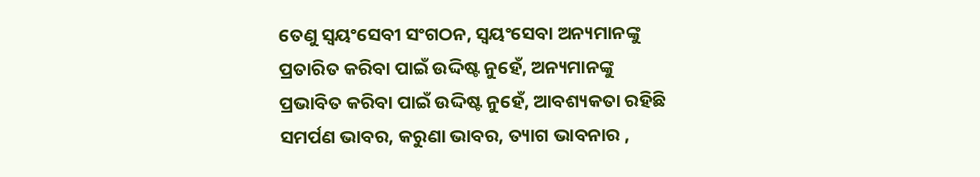ତେଣୁ ସ୍ୱୟଂସେବୀ ସଂଗଠନ, ସ୍ୱୟଂସେବା ଅନ୍ୟମାନଙ୍କୁ ପ୍ରତାରିତ କରିବା ପାଇଁ ଉଦ୍ଦିଷ୍ଟ ନୁହେଁ, ଅନ୍ୟମାନଙ୍କୁ ପ୍ରଭାବିତ କରିବା ପାଇଁ ଉଦ୍ଦିଷ୍ଟ ନୁହେଁ, ଆବଶ୍ୟକତା ରହିଛି ସମର୍ପଣ ଭାବର, କରୁଣା ଭାବର, ତ୍ୟାଗ ଭାବନାର ,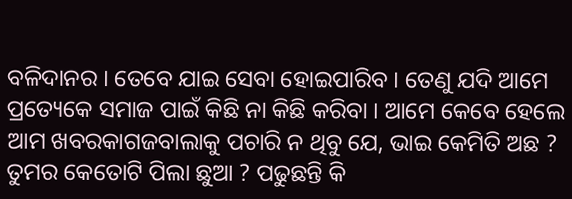ବଳିଦାନର । ତେବେ ଯାଇ ସେବା ହୋଇପାରିବ । ତେଣୁ ଯଦି ଆମେ ପ୍ରତ୍ୟେକେ ସମାଜ ପାଇଁ କିଛି ନା କିଛି କରିବା । ଆମେ କେବେ ହେଲେ ଆମ ଖବରକାଗଜବାଲାକୁ ପଚାରି ନ ଥିବୁ ଯେ, ଭାଇ କେମିତି ଅଛ ? ତୁମର କେତୋଟି ପିଲା ଛୁଆ ? ପଢୁଛନ୍ତି କି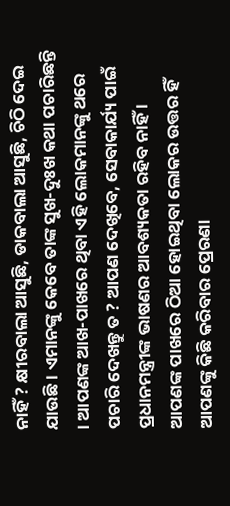ନାହିଁ ? କ୍ଷୀରବାଲା ଆସୁଛି, ଡାକବାଲା ଆସୁଛି, ଚିଠି ଦେଇ ଯାଉଛି । ଏମାନଙ୍କୁ କେବେ ତାଙ୍କ ସୁଖ-ଦୁଃଖ କଥା ପଚାରିଛନ୍ତି । ଆପଣଙ୍କ ଆଖ-ପାଖରେ ଥିବା ଏହି ଲୋକମାନଙ୍କୁ ଥରେ ପଚାରି ଦେଖନ୍ତୁ ତ ? ଆପଣ ଦେଖିବେ, ସେବାକାର୍ଯ୍ୟ ପାଇଁ ପ୍ରଧାନମନ୍ତ୍ରୀଙ୍କ ଭାଷଣର ଆବଶ୍ୟକତା ରହିବ ନାହିଁ । ଆପଣଙ୍କ ପାଖରେ ଠିଆ ହୋଇଥିବା ଲୋକର ଉତ୍ତର ହିଁ ଆପଣଙ୍କୁ କିଛି କରିବାର ପ୍ରେରଣା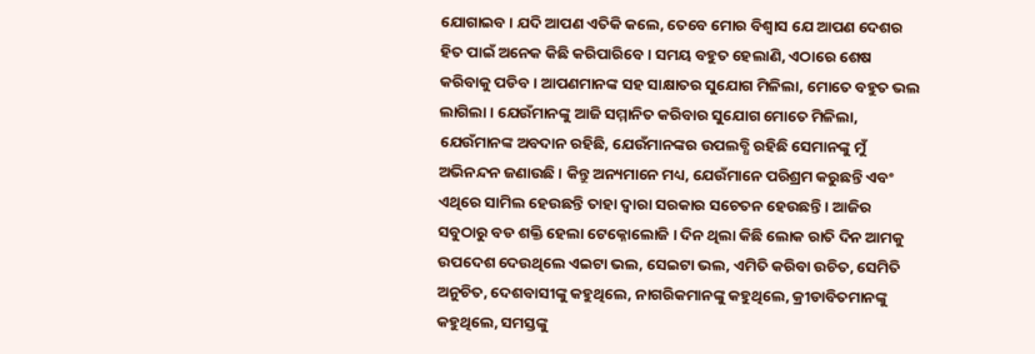ଯୋଗାଇବ । ଯଦି ଆପଣ ଏତିକି କଲେ, ତେବେ ମୋର ବିଶ୍ୱାସ ଯେ ଆପଣ ଦେଶର ହିତ ପାଇଁ ଅନେକ କିଛି କରିପାରିବେ । ସମୟ ବହୁତ ହେଲାଣି, ଏଠାରେ ଶେଷ କରିବାକୁ ପଡିବ । ଆପଣମାନଙ୍କ ସହ ସାକ୍ଷାତର ସୁଯୋଗ ମିଳିଲା, ମୋତେ ବହୁତ ଭଲ ଲାଗିଲା । ଯେଉଁମାନଙ୍କୁ ଆଜି ସମ୍ମାନିତ କରିବାର ସୁଯୋଗ ମୋତେ ମିଳିଲା, ଯେଉଁମାନଙ୍କ ଅବଦାନ ରହିଛି, ଯେଉଁମାନଙ୍କର ଉପଲବ୍ଧି ରହିଛି ସେମାନଙ୍କୁ ମୁଁ ଅଭିନନ୍ଦନ ଜଣାଉଛି । କିନ୍ତୁ ଅନ୍ୟମାନେ ମଧ୍ୟ, ଯେଉଁମାନେ ପରିଶ୍ରମ କରୁଛନ୍ତି ଏବଂ ଏଥିରେ ସାମିଲ ହେଉଛନ୍ତି ତାହା ଦ୍ୱାରା ସରକାର ସଚେତନ ହେଉଛନ୍ତି । ଆଜିର ସବୁଠାରୁ ବଡ ଶକ୍ତି ହେଲା ଟେକ୍ନୋଲୋଜି । ଦିନ ଥିଲା କିଛି ଲୋକ ରାତି ଦିନ ଆମକୁ ଉପଦେଶ ଦେଉଥିଲେ ଏଇଟା ଭଲ, ସେଇଟା ଭଲ, ଏମିତି କରିବା ଉଚିତ, ସେମିତି ଅନୁଚିତ, ଦେଶବାସୀଙ୍କୁ କହୁଥିଲେ, ନାଗରିକମାନଙ୍କୁ କହୁଥିଲେ, କ୍ରୀଡାବିତମାନଙ୍କୁ କହୁଥିଲେ, ସମସ୍ତଙ୍କୁ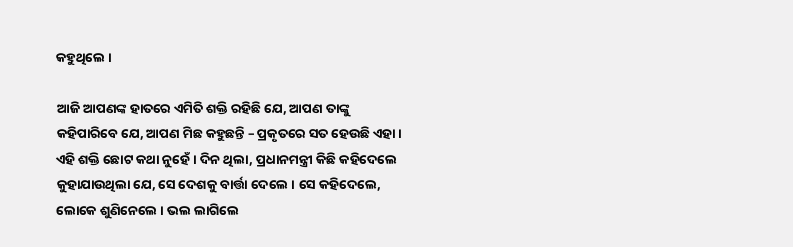କହୁଥିଲେ ।

ଆଜି ଆପଣଙ୍କ ହାତରେ ଏମିତି ଶକ୍ତି ରହିଛି ଯେ, ଆପଣ ତାଙ୍କୁ କହିପାରିବେ ଯେ, ଆପଣ ମିଛ କହୁଛନ୍ତି – ପ୍ରକୃତରେ ସତ ହେଉଛି ଏହା । ଏହି ଶକ୍ତି ଛୋଟ କଥା ନୁହେଁ । ଦିନ ଥିଲା, ପ୍ରଧାନମନ୍ତ୍ରୀ କିଛି କହିଦେଲେ କୁହାଯାଉଥିଲା ଯେ, ସେ ଦେଶକୁ ବାର୍ତ୍ତା ଦେଲେ । ସେ କହିଦେଲେ, ଲୋକେ ଶୁଣିନେଲେ । ଭଲ ଲାଗିଲେ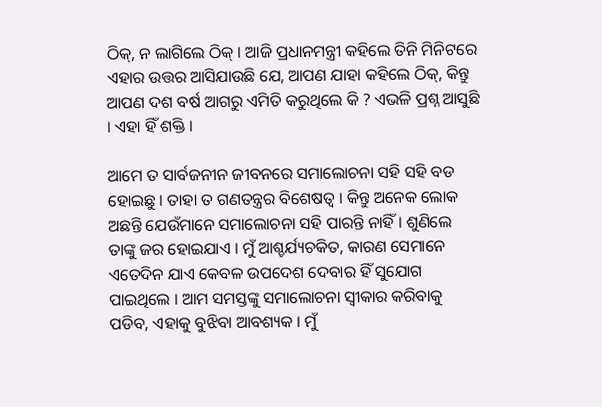ଠିକ୍, ନ ଲାଗିଲେ ଠିକ୍ । ଆଜି ପ୍ରଧାନମନ୍ତ୍ରୀ କହିଲେ ତିନି ମିନିଟରେ ଏହାର ଉତ୍ତର ଆସିଯାଉଛି ଯେ, ଆପଣ ଯାହା କହିଲେ ଠିକ୍, କିନ୍ତୁ ଆପଣ ଦଶ ବର୍ଷ ଆଗରୁ ଏମିତି କରୁଥିଲେ କି ? ଏଭଳି ପ୍ରଶ୍ନ ଆସୁଛି । ଏହା ହିଁ ଶକ୍ତି ।

ଆମେ ତ ସାର୍ବଜନୀନ ଜୀବନରେ ସମାଲୋଚନା ସହି ସହି ବଡ ହୋଇଛୁ । ତାହା ତ ଗଣତନ୍ତ୍ରର ବିଶେଷତ୍ୱ । କିନ୍ତୁ ଅନେକ ଲୋକ ଅଛନ୍ତି ଯେଉଁମାନେ ସମାଲୋଚନା ସହି ପାରନ୍ତି ନାହିଁ । ଶୁଣିଲେ ତାଙ୍କୁ ଜର ହୋଇଯାଏ । ମୁଁ ଆଶ୍ଚର୍ଯ୍ୟଚକିତ, କାରଣ ସେମାନେ ଏତେଦିନ ଯାଏ କେବଳ ଉପଦେଶ ଦେବାର ହିଁ ସୁଯୋଗ ପାଇଥିଲେ । ଆମ ସମସ୍ତଙ୍କୁ ସମାଲୋଚନା ସ୍ୱୀକାର କରିବାକୁ ପଡିବ, ଏହାକୁ ବୁଝିବା ଆବଶ୍ୟକ । ମୁଁ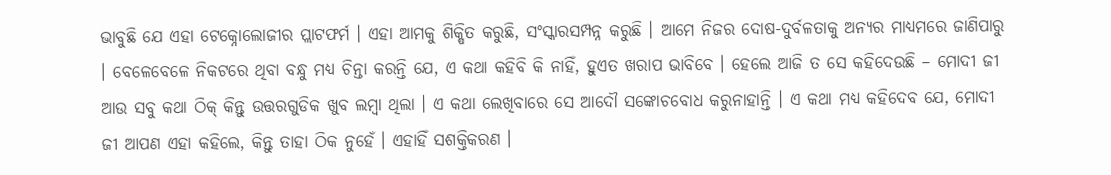ଭାବୁଛି ଯେ ଏହା ଟେକ୍ନୋଲୋଜୀର ପ୍ଲାଟଫର୍ମ । ଏହା ଆମକୁ ଶିକ୍ଷିତ କରୁଛି, ସଂସ୍କାରସମ୍ପନ୍ନ କରୁଛି । ଆମେ ନିଜର ଦୋଷ-ଦୁର୍ବଳତାକୁ ଅନ୍ୟର ମାଧ୍ୟମରେ ଜାଣିପାରୁ । ବେଳେବେଳେ ନିକଟରେ ଥିବା ବନ୍ଧୁ ମଧ୍ୟ ଚିନ୍ତା କରନ୍ତି ଯେ, ଏ କଥା କହିବି କି ନାହିଁ, ହୁଏତ ଖରାପ ଭାବିବେ । ହେଲେ ଆଜି ତ ସେ କହିଦେଉଛି – ମୋଦୀ ଜୀ ଆଉ ସବୁ କଥା ଠିକ୍ କିନ୍ତୁ ଉତ୍ତରଗୁଡିକ ଖୁବ ଲମ୍ବା ଥିଲା । ଏ କଥା ଲେଖିବାରେ ସେ ଆଦୌ ସଙ୍କୋଚବୋଧ କରୁନାହାନ୍ତି । ଏ କଥା ମଧ୍ୟ କହିଦେବ ଯେ, ମୋଦୀ ଜୀ ଆପଣ ଏହା କହିଲେ, କିନ୍ତୁ ତାହା ଠିକ ନୁହେଁ । ଏହାହିଁ ସଶକ୍ତିକରଣ ।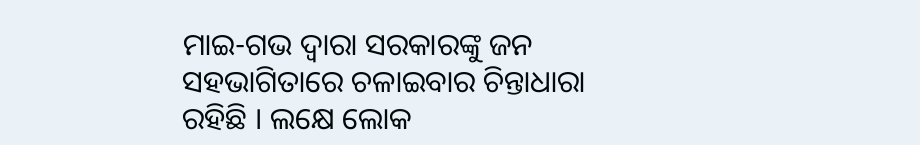ମାଇ-ଗଭ ଦ୍ୱାରା ସରକାରଙ୍କୁ ଜନ ସହଭାଗିତାରେ ଚଳାଇବାର ଚିନ୍ତାଧାରା ରହିଛି । ଲକ୍ଷେ ଲୋକ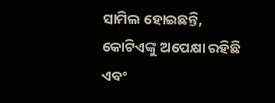ସାମିଲ ହୋଇଛନ୍ତି, କୋଟିଏଙ୍କୁ ଅପେକ୍ଷା ରହିଛି ଏବଂ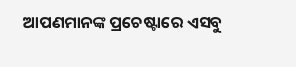ଆପଣମାନଙ୍କ ପ୍ରଚେଷ୍ଟାରେ ଏସବୁ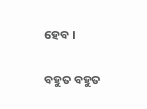ହେବ ।

ବହୁତ ବହୁତ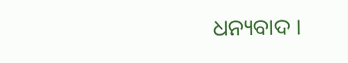ଧନ୍ୟବାଦ ।